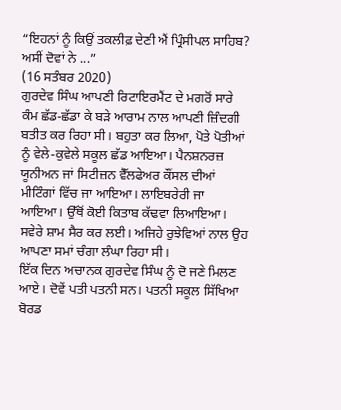“ਇਹਨਾਂ ਨੂੰ ਕਿਉਂ ਤਕਲੀਫ਼ ਦੇਣੀ ਐਂ ਪ੍ਰਿੰਸੀਪਲ ਸਾਹਿਬ? ਅਸੀਂ ਦੋਵਾਂ ਨੇ ...”
(16 ਸਤੰਬਰ 2020)
ਗੁਰਦੇਵ ਸਿੰਘ ਆਪਣੀ ਰਿਟਾਇਰਮੈਂਟ ਦੇ ਮਗਰੋਂ ਸਾਰੇ ਕੰਮ ਛੱਡ-ਛੱਡਾ ਕੇ ਬੜੇ ਆਰਾਮ ਨਾਲ ਆਪਣੀ ਜ਼ਿੰਦਗੀ ਬਤੀਤ ਕਰ ਰਿਹਾ ਸੀ। ਬਹੁਤਾ ਕਰ ਲਿਆ, ਪੋਤੇ ਪੋਤੀਆਂ ਨੂੰ ਵੇਲੇ-ਕੁਵੇਲੇ ਸਕੂਲ ਛੱਡ ਆਇਆ। ਪੈਨਸ਼ਨਰਜ਼ ਯੂਨੀਅਨ ਜਾਂ ਸਿਟੀਜ਼ਨ ਵੈੱਲਫੇਅਰ ਕੌਂਸਲ ਦੀਆਂ ਮੀਟਿੰਗਾਂ ਵਿੱਚ ਜਾ ਆਇਆ। ਲਾਇਬਰੇਰੀ ਜਾ ਆਇਆ। ਉੱਥੋਂ ਕੋਈ ਕਿਤਾਬ ਕੱਢਵਾ ਲਿਆਇਆ। ਸਵੇਰੇ ਸ਼ਾਮ ਸੈਰ ਕਰ ਲਈ। ਅਜਿਹੇ ਰੁਝੇਵਿਆਂ ਨਾਲ ਉਹ ਆਪਣਾ ਸਮਾਂ ਚੰਗਾ ਲੰਘਾ ਰਿਹਾ ਸੀ।
ਇੱਕ ਦਿਨ ਅਚਾਨਕ ਗੁਰਦੇਵ ਸਿੰਘ ਨੂੰ ਦੋ ਜਣੇ ਮਿਲਣ ਆਏ। ਦੋਵੇਂ ਪਤੀ ਪਤਨੀ ਸਨ। ਪਤਨੀ ਸਕੂਲ ਸਿੱਖਿਆ ਬੋਰਡ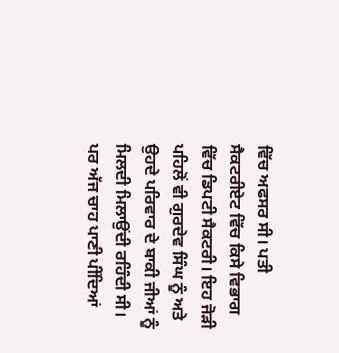ਵਿੱਚ ਅਫਸਰ ਸੀ। ਪਤੀ ਸੈਕਟਰੀਏਟ ਵਿੱਚ ਕਿਸੇ ਵਿਭਾਗ ਵਿੱਚ ਡਿਪਟੀ ਸੈਕਟਰੀ। ਇਹ ਜੋੜੀ ਪਹਿਲੋਂ ਵੀ ਗੁਰਦੇਵ ਸਿੰਘ ਨੂੰ ਅਤੇ ਉਹਦੇ ਪਰਿਵਾਰ ਦੇ ਬਾਕੀ ਜੀਆਂ ਨੂੰ ਮਿਲਦੀ ਮਿਲਾਉਂਦੀ ਰਹਿੰਦੀ ਸੀ। ਪਰ ਅੱਜ ਚਾਹ ਪਾਣੀ ਪੀਂਦਿਆਂ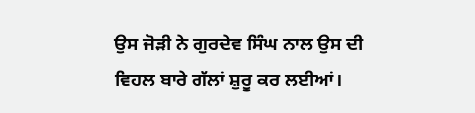ਉਸ ਜੋੜੀ ਨੇ ਗੁਰਦੇਵ ਸਿੰਘ ਨਾਲ ਉਸ ਦੀ ਵਿਹਲ ਬਾਰੇ ਗੱਲਾਂ ਸ਼ੁਰੂ ਕਰ ਲਈਆਂ।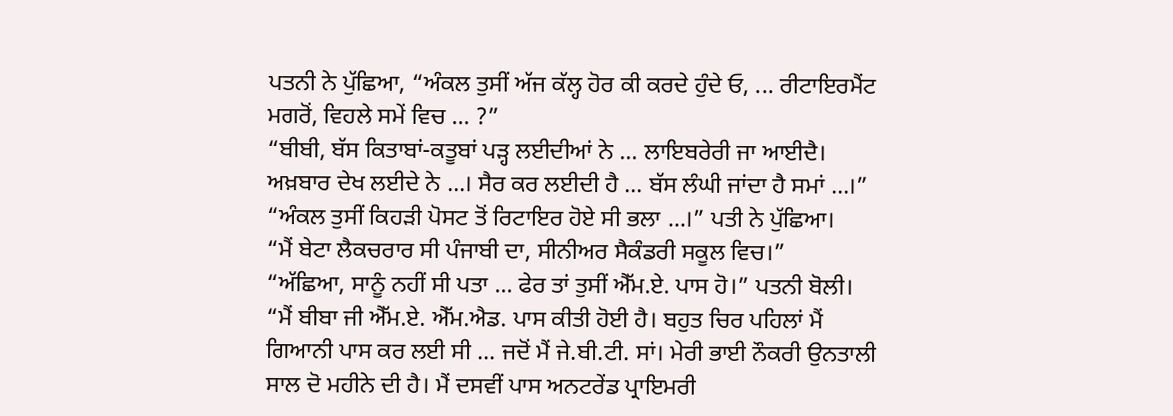ਪਤਨੀ ਨੇ ਪੁੱਛਿਆ, “ਅੰਕਲ ਤੁਸੀਂ ਅੱਜ ਕੱਲ੍ਹ ਹੋਰ ਕੀ ਕਰਦੇ ਹੁੰਦੇ ਓ, ... ਰੀਟਾਇਰਮੈਂਟ ਮਗਰੋਂ, ਵਿਹਲੇ ਸਮੇਂ ਵਿਚ ... ?”
“ਬੀਬੀ, ਬੱਸ ਕਿਤਾਬਾਂ-ਕਤੂਬਾਂ ਪੜ੍ਹ ਲਈਦੀਆਂ ਨੇ ... ਲਾਇਬਰੇਰੀ ਜਾ ਆਈਦੈ। ਅਖ਼ਬਾਰ ਦੇਖ ਲਈਦੇ ਨੇ ...। ਸੈਰ ਕਰ ਲਈਦੀ ਹੈ ... ਬੱਸ ਲੰਘੀ ਜਾਂਦਾ ਹੈ ਸਮਾਂ ...।”
“ਅੰਕਲ ਤੁਸੀਂ ਕਿਹੜੀ ਪੋਸਟ ਤੋਂ ਰਿਟਾਇਰ ਹੋਏ ਸੀ ਭਲਾ ...।” ਪਤੀ ਨੇ ਪੁੱਛਿਆ।
“ਮੈਂ ਬੇਟਾ ਲੈਕਚਰਾਰ ਸੀ ਪੰਜਾਬੀ ਦਾ, ਸੀਨੀਅਰ ਸੈਕੰਡਰੀ ਸਕੂਲ ਵਿਚ।”
“ਅੱਛਿਆ, ਸਾਨੂੰ ਨਹੀਂ ਸੀ ਪਤਾ ... ਫੇਰ ਤਾਂ ਤੁਸੀਂ ਐੱਮ.ਏ. ਪਾਸ ਹੋ।” ਪਤਨੀ ਬੋਲੀ।
“ਮੈਂ ਬੀਬਾ ਜੀ ਐੱਮ.ਏ. ਐੱਮ.ਐਡ. ਪਾਸ ਕੀਤੀ ਹੋਈ ਹੈ। ਬਹੁਤ ਚਿਰ ਪਹਿਲਾਂ ਮੈਂ ਗਿਆਨੀ ਪਾਸ ਕਰ ਲਈ ਸੀ ... ਜਦੋਂ ਮੈਂ ਜੇ.ਬੀ.ਟੀ. ਸਾਂ। ਮੇਰੀ ਭਾਈ ਨੌਕਰੀ ਉਨਤਾਲੀ ਸਾਲ ਦੋ ਮਹੀਨੇ ਦੀ ਹੈ। ਮੈਂ ਦਸਵੀਂ ਪਾਸ ਅਨਟਰੇਂਡ ਪ੍ਰਾਇਮਰੀ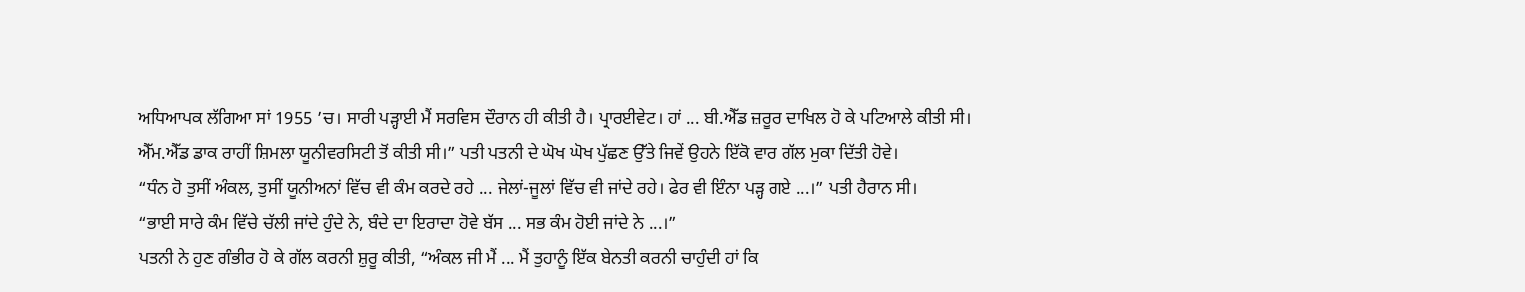ਅਧਿਆਪਕ ਲੱਗਿਆ ਸਾਂ 1955 ’ਚ। ਸਾਰੀ ਪੜ੍ਹਾਈ ਮੈਂ ਸਰਵਿਸ ਦੌਰਾਨ ਹੀ ਕੀਤੀ ਹੈ। ਪ੍ਰਾਰਈਵੇਟ। ਹਾਂ ... ਬੀ.ਐੱਡ ਜ਼ਰੂਰ ਦਾਖਿਲ ਹੋ ਕੇ ਪਟਿਆਲੇ ਕੀਤੀ ਸੀ। ਐੱਮ.ਐੱਡ ਡਾਕ ਰਾਹੀਂ ਸ਼ਿਮਲਾ ਯੂਨੀਵਰਸਿਟੀ ਤੋਂ ਕੀਤੀ ਸੀ।” ਪਤੀ ਪਤਨੀ ਦੇ ਘੋਖ ਘੋਖ ਪੁੱਛਣ ਉੱਤੇ ਜਿਵੇਂ ਉਹਨੇ ਇੱਕੋ ਵਾਰ ਗੱਲ ਮੁਕਾ ਦਿੱਤੀ ਹੋਵੇ।
“ਧੰਨ ਹੋ ਤੁਸੀਂ ਅੰਕਲ, ਤੁਸੀਂ ਯੂਨੀਅਨਾਂ ਵਿੱਚ ਵੀ ਕੰਮ ਕਰਦੇ ਰਹੇ ... ਜੇਲਾਂ-ਜੂਲਾਂ ਵਿੱਚ ਵੀ ਜਾਂਦੇ ਰਹੇ। ਫੇਰ ਵੀ ਇੰਨਾ ਪੜ੍ਹ ਗਏ ...।” ਪਤੀ ਹੈਰਾਨ ਸੀ।
“ਭਾਈ ਸਾਰੇ ਕੰਮ ਵਿੱਚੇ ਚੱਲੀ ਜਾਂਦੇ ਹੁੰਦੇ ਨੇ, ਬੰਦੇ ਦਾ ਇਰਾਦਾ ਹੋਵੇ ਬੱਸ ... ਸਭ ਕੰਮ ਹੋਈ ਜਾਂਦੇ ਨੇ ...।”
ਪਤਨੀ ਨੇ ਹੁਣ ਗੰਭੀਰ ਹੋ ਕੇ ਗੱਲ ਕਰਨੀ ਸ਼ੁਰੂ ਕੀਤੀ, “ਅੰਕਲ ਜੀ ਮੈਂ ... ਮੈਂ ਤੁਹਾਨੂੰ ਇੱਕ ਬੇਨਤੀ ਕਰਨੀ ਚਾਹੁੰਦੀ ਹਾਂ ਕਿ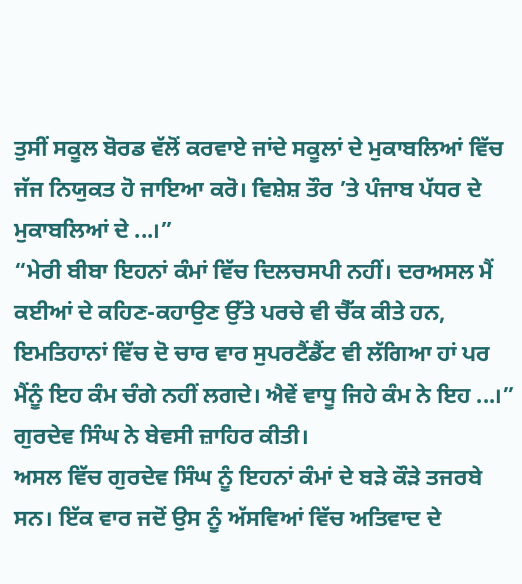ਤੁਸੀਂ ਸਕੂਲ ਬੋਰਡ ਵੱਲੋਂ ਕਰਵਾਏ ਜਾਂਦੇ ਸਕੂਲਾਂ ਦੇ ਮੁਕਾਬਲਿਆਂ ਵਿੱਚ ਜੱਜ ਨਿਯੁਕਤ ਹੋ ਜਾਇਆ ਕਰੋ। ਵਿਸ਼ੇਸ਼ ਤੌਰ ’ਤੇ ਪੰਜਾਬ ਪੱਧਰ ਦੇ ਮੁਕਾਬਲਿਆਂ ਦੇ ...।”
“ਮੇਰੀ ਬੀਬਾ ਇਹਨਾਂ ਕੰਮਾਂ ਵਿੱਚ ਦਿਲਚਸਪੀ ਨਹੀਂ। ਦਰਅਸਲ ਮੈਂ ਕਈਆਂ ਦੇ ਕਹਿਣ-ਕਹਾਉਣ ਉੱਤੇ ਪਰਚੇ ਵੀ ਚੈੱਕ ਕੀਤੇ ਹਨ, ਇਮਤਿਹਾਨਾਂ ਵਿੱਚ ਦੋ ਚਾਰ ਵਾਰ ਸੁਪਰਟੈਂਡੈਂਟ ਵੀ ਲੱਗਿਆ ਹਾਂ ਪਰ ਮੈਂਨੂੰ ਇਹ ਕੰਮ ਚੰਗੇ ਨਹੀਂ ਲਗਦੇ। ਐਵੇਂ ਵਾਧੂ ਜਿਹੇ ਕੰਮ ਨੇ ਇਹ ...।” ਗੁਰਦੇਵ ਸਿੰਘ ਨੇ ਬੇਵਸੀ ਜ਼ਾਹਿਰ ਕੀਤੀ।
ਅਸਲ ਵਿੱਚ ਗੁਰਦੇਵ ਸਿੰਘ ਨੂੰ ਇਹਨਾਂ ਕੰਮਾਂ ਦੇ ਬੜੇ ਕੌੜੇ ਤਜਰਬੇ ਸਨ। ਇੱਕ ਵਾਰ ਜਦੋਂ ਉਸ ਨੂੰ ਅੱਸਵਿਆਂ ਵਿੱਚ ਅਤਿਵਾਦ ਦੇ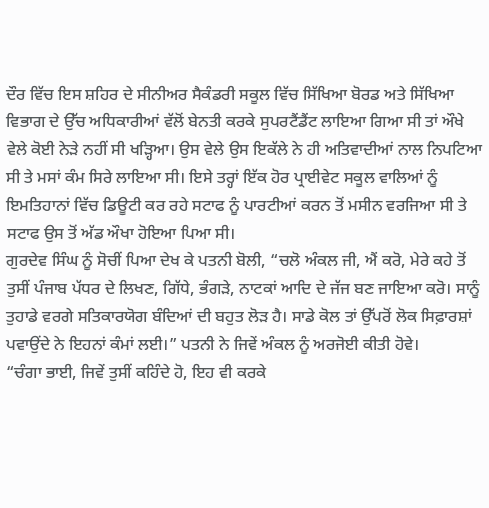ਦੌਰ ਵਿੱਚ ਇਸ ਸ਼ਹਿਰ ਦੇ ਸੀਨੀਅਰ ਸੈਕੰਡਰੀ ਸਕੂਲ ਵਿੱਚ ਸਿੱਖਿਆ ਬੋਰਡ ਅਤੇ ਸਿੱਖਿਆ ਵਿਭਾਗ ਦੇ ਉੱਚ ਅਧਿਕਾਰੀਆਂ ਵੱਲੋਂ ਬੇਨਤੀ ਕਰਕੇ ਸੁਪਰਟੈਂਡੈਂਟ ਲਾਇਆ ਗਿਆ ਸੀ ਤਾਂ ਔਖੇ ਵੇਲੇ ਕੋਈ ਨੇੜੇ ਨਹੀਂ ਸੀ ਖੜ੍ਹਿਆ। ਉਸ ਵੇਲੇ ਉਸ ਇਕੱਲੇ ਨੇ ਹੀ ਅਤਿਵਾਦੀਆਂ ਨਾਲ ਨਿਪਟਿਆ ਸੀ ਤੇ ਮਸਾਂ ਕੰਮ ਸਿਰੇ ਲਾਇਆ ਸੀ। ਇਸੇ ਤਰ੍ਹਾਂ ਇੱਕ ਹੋਰ ਪ੍ਰਾਈਵੇਟ ਸਕੂਲ ਵਾਲਿਆਂ ਨੂੰ ਇਮਤਿਹਾਨਾਂ ਵਿੱਚ ਡਿਊਟੀ ਕਰ ਰਹੇ ਸਟਾਫ ਨੂੰ ਪਾਰਟੀਆਂ ਕਰਨ ਤੋਂ ਮਸੀਨ ਵਰਜਿਆ ਸੀ ਤੇ ਸਟਾਫ ਉਸ ਤੋਂ ਅੱਡ ਔਖਾ ਹੋਇਆ ਪਿਆ ਸੀ।
ਗੁਰਦੇਵ ਸਿੰਘ ਨੂੰ ਸੋਚੀਂ ਪਿਆ ਦੇਖ ਕੇ ਪਤਨੀ ਬੋਲੀ, “ਚਲੋ ਅੰਕਲ ਜੀ, ਐਂ ਕਰੋ, ਮੇਰੇ ਕਹੇ ਤੋਂ ਤੁਸੀਂ ਪੰਜਾਬ ਪੱਧਰ ਦੇ ਲਿਖਣ, ਗਿੱਧੇ, ਭੰਗੜੇ, ਨਾਟਕਾਂ ਆਦਿ ਦੇ ਜੱਜ ਬਣ ਜਾਇਆ ਕਰੋ। ਸਾਨੂੰ ਤੁਹਾਡੇ ਵਰਗੇ ਸਤਿਕਾਰਯੋਗ ਬੰਦਿਆਂ ਦੀ ਬਹੁਤ ਲੋੜ ਹੈ। ਸਾਡੇ ਕੋਲ ਤਾਂ ਉੱਪਰੋਂ ਲੋਕ ਸਿਫ਼ਾਰਸ਼ਾਂ ਪਵਾਉਂਦੇ ਨੇ ਇਹਨਾਂ ਕੰਮਾਂ ਲਈ।” ਪਤਨੀ ਨੇ ਜਿਵੇਂ ਅੰਕਲ ਨੂੰ ਅਰਜੋਈ ਕੀਤੀ ਹੋਵੇ।
“ਚੰਗਾ ਭਾਈ, ਜਿਵੇਂ ਤੁਸੀਂ ਕਹਿੰਦੇ ਹੋ, ਇਹ ਵੀ ਕਰਕੇ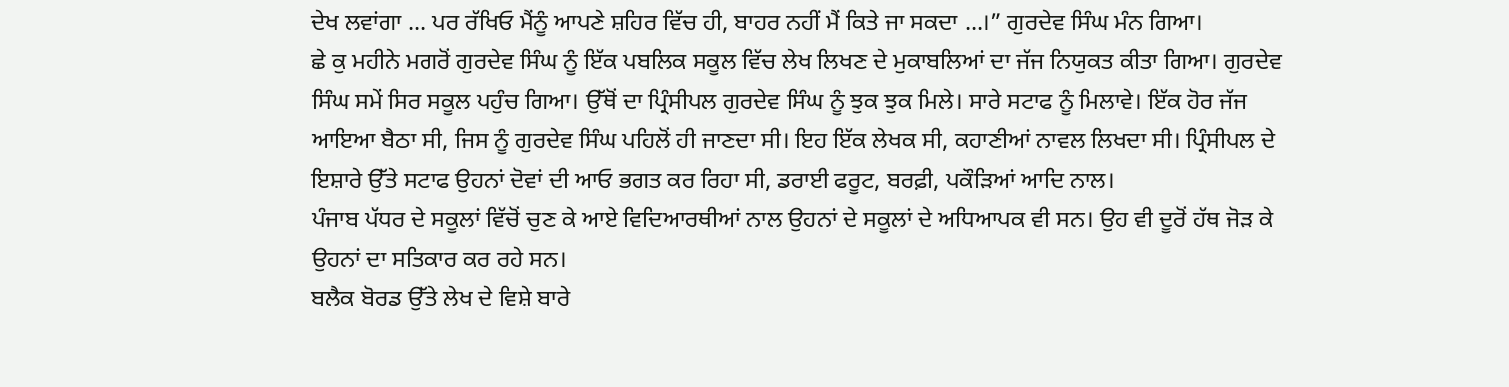ਦੇਖ ਲਵਾਂਗਾ ... ਪਰ ਰੱਖਿਓ ਮੈਂਨੂੰ ਆਪਣੇ ਸ਼ਹਿਰ ਵਿੱਚ ਹੀ, ਬਾਹਰ ਨਹੀਂ ਮੈਂ ਕਿਤੇ ਜਾ ਸਕਦਾ ...।” ਗੁਰਦੇਵ ਸਿੰਘ ਮੰਨ ਗਿਆ।
ਛੇ ਕੁ ਮਹੀਨੇ ਮਗਰੋਂ ਗੁਰਦੇਵ ਸਿੰਘ ਨੂੰ ਇੱਕ ਪਬਲਿਕ ਸਕੂਲ ਵਿੱਚ ਲੇਖ ਲਿਖਣ ਦੇ ਮੁਕਾਬਲਿਆਂ ਦਾ ਜੱਜ ਨਿਯੁਕਤ ਕੀਤਾ ਗਿਆ। ਗੁਰਦੇਵ ਸਿੰਘ ਸਮੇਂ ਸਿਰ ਸਕੂਲ ਪਹੁੰਚ ਗਿਆ। ਉੱਥੋਂ ਦਾ ਪ੍ਰਿੰਸੀਪਲ ਗੁਰਦੇਵ ਸਿੰਘ ਨੂੰ ਝੁਕ ਝੁਕ ਮਿਲੇ। ਸਾਰੇ ਸਟਾਫ ਨੂੰ ਮਿਲਾਵੇ। ਇੱਕ ਹੋਰ ਜੱਜ ਆਇਆ ਬੈਠਾ ਸੀ, ਜਿਸ ਨੂੰ ਗੁਰਦੇਵ ਸਿੰਘ ਪਹਿਲੋਂ ਹੀ ਜਾਣਦਾ ਸੀ। ਇਹ ਇੱਕ ਲੇਖਕ ਸੀ, ਕਹਾਣੀਆਂ ਨਾਵਲ ਲਿਖਦਾ ਸੀ। ਪ੍ਰਿੰਸੀਪਲ ਦੇ ਇਸ਼ਾਰੇ ਉੱਤੇ ਸਟਾਫ ਉਹਨਾਂ ਦੋਵਾਂ ਦੀ ਆਓ ਭਗਤ ਕਰ ਰਿਹਾ ਸੀ, ਡਰਾਈ ਫਰੂਟ, ਬਰਫ਼ੀ, ਪਕੌੜਿਆਂ ਆਦਿ ਨਾਲ।
ਪੰਜਾਬ ਪੱਧਰ ਦੇ ਸਕੂਲਾਂ ਵਿੱਚੋਂ ਚੁਣ ਕੇ ਆਏ ਵਿਦਿਆਰਥੀਆਂ ਨਾਲ ਉਹਨਾਂ ਦੇ ਸਕੂਲਾਂ ਦੇ ਅਧਿਆਪਕ ਵੀ ਸਨ। ਉਹ ਵੀ ਦੂਰੋਂ ਹੱਥ ਜੋੜ ਕੇ ਉਹਨਾਂ ਦਾ ਸਤਿਕਾਰ ਕਰ ਰਹੇ ਸਨ।
ਬਲੈਕ ਬੋਰਡ ਉੱਤੇ ਲੇਖ ਦੇ ਵਿਸ਼ੇ ਬਾਰੇ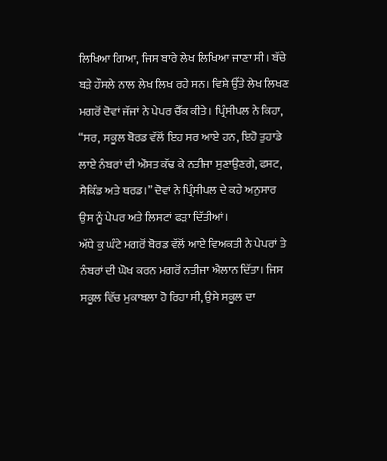ਲਿਖਿਆ ਗਿਆ, ਜਿਸ ਬਾਰੇ ਲੇਖ ਲਿਖਿਆ ਜਾਣਾ ਸੀ। ਬੱਚੇ ਬੜੇ ਹੌਸਲੇ ਨਾਲ ਲੇਖ ਲਿਖ ਰਹੇ ਸਨ। ਵਿਸ਼ੇ ਉੱਤੇ ਲੇਖ ਲਿਖਣ ਮਗਰੋਂ ਦੋਵਾਂ ਜੱਜਾਂ ਨੇ ਪੇਪਰ ਚੈੱਕ ਕੀਤੇ। ਪ੍ਰਿੰਸੀਪਲ ਨੇ ਕਿਹਾ, “ਸਰ, ਸਕੂਲ ਬੋਰਡ ਵੱਲੋਂ ਇਹ ਸਰ ਆਏ ਹਨ, ਇਹੋ ਤੁਹਾਡੇ ਲਾਏ ਨੰਬਰਾਂ ਦੀ ਔਸਤ ਕੱਢ ਕੇ ਨਤੀਜਾ ਸੁਣਾਉਣਗੇ, ਫਸਟ, ਸੈਕਿੰਡ ਅਤੇ ਥਰਡ।” ਦੋਵਾਂ ਨੇ ਪ੍ਰਿੰਸੀਪਲ ਦੇ ਕਹੇ ਅਨੁਸਾਰ ਉਸ ਨੂੰ ਪੇਪਰ ਅਤੇ ਲਿਸਟਾਂ ਫੜਾ ਦਿੱਤੀਆਂ।
ਅੱਧੇ ਕੁ ਘੰਟੇ ਮਗਰੋਂ ਬੋਰਡ ਵੱਲੋਂ ਆਏ ਵਿਅਕਤੀ ਨੇ ਪੇਪਰਾਂ ਤੇ ਨੰਬਰਾਂ ਦੀ ਘੋਖ ਕਰਨ ਮਗਰੋਂ ਨਤੀਜਾ ਐਲਾਨ ਦਿੱਤਾ। ਜਿਸ ਸਕੂਲ ਵਿੱਚ ਮੁਕਾਬਲਾ ਹੋ ਰਿਹਾ ਸੀ, ਉਸੇ ਸਕੂਲ ਦਾ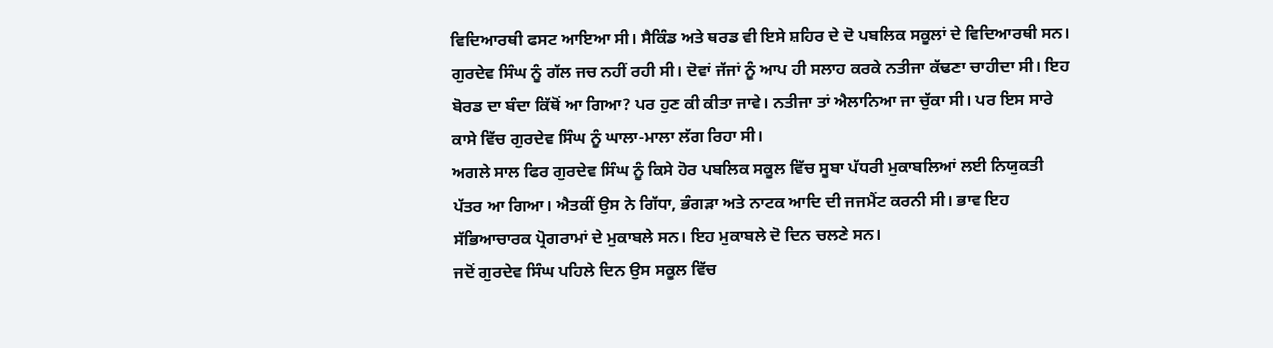ਵਿਦਿਆਰਥੀ ਫਸਟ ਆਇਆ ਸੀ। ਸੈਕਿੰਡ ਅਤੇ ਥਰਡ ਵੀ ਇਸੇ ਸ਼ਹਿਰ ਦੇ ਦੋ ਪਬਲਿਕ ਸਕੂਲਾਂ ਦੇ ਵਿਦਿਆਰਥੀ ਸਨ।
ਗੁਰਦੇਵ ਸਿੰਘ ਨੂੰ ਗੱਲ ਜਚ ਨਹੀਂ ਰਹੀ ਸੀ। ਦੋਵਾਂ ਜੱਜਾਂ ਨੂੰ ਆਪ ਹੀ ਸਲਾਹ ਕਰਕੇ ਨਤੀਜਾ ਕੱਢਣਾ ਚਾਹੀਦਾ ਸੀ। ਇਹ ਬੋਰਡ ਦਾ ਬੰਦਾ ਕਿੱਥੋਂ ਆ ਗਿਆ? ਪਰ ਹੁਣ ਕੀ ਕੀਤਾ ਜਾਵੇ। ਨਤੀਜਾ ਤਾਂ ਐਲਾਨਿਆ ਜਾ ਚੁੱਕਾ ਸੀ। ਪਰ ਇਸ ਸਾਰੇ ਕਾਸੇ ਵਿੱਚ ਗੁਰਦੇਵ ਸਿੰਘ ਨੂੰ ਘਾਲਾ-ਮਾਲਾ ਲੱਗ ਰਿਹਾ ਸੀ।
ਅਗਲੇ ਸਾਲ ਫਿਰ ਗੁਰਦੇਵ ਸਿੰਘ ਨੂੰ ਕਿਸੇ ਹੋਰ ਪਬਲਿਕ ਸਕੂਲ ਵਿੱਚ ਸੂਬਾ ਪੱਧਰੀ ਮੁਕਾਬਲਿਆਂ ਲਈ ਨਿਯੁਕਤੀ ਪੱਤਰ ਆ ਗਿਆ। ਐਤਕੀਂ ਉਸ ਨੇ ਗਿੱਧਾ, ਭੰਗੜਾ ਅਤੇ ਨਾਟਕ ਆਦਿ ਦੀ ਜਜਮੈਂਟ ਕਰਨੀ ਸੀ। ਭਾਵ ਇਹ ਸੱਭਿਆਚਾਰਕ ਪ੍ਰੋਗਰਾਮਾਂ ਦੇ ਮੁਕਾਬਲੇ ਸਨ। ਇਹ ਮੁਕਾਬਲੇ ਦੋ ਦਿਨ ਚਲਣੇ ਸਨ।
ਜਦੋਂ ਗੁਰਦੇਵ ਸਿੰਘ ਪਹਿਲੇ ਦਿਨ ਉਸ ਸਕੂਲ ਵਿੱਚ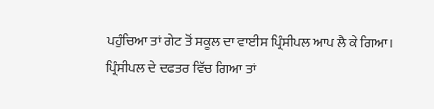ਪਹੁੰਚਿਆ ਤਾਂ ਗੇਟ ਤੋਂ ਸਕੂਲ ਦਾ ਵਾਈਸ ਪ੍ਰਿੰਸੀਪਲ ਆਪ ਲੈ ਕੇ ਗਿਆ। ਪ੍ਰਿੰਸੀਪਲ ਦੇ ਦਫਤਰ ਵਿੱਚ ਗਿਆ ਤਾਂ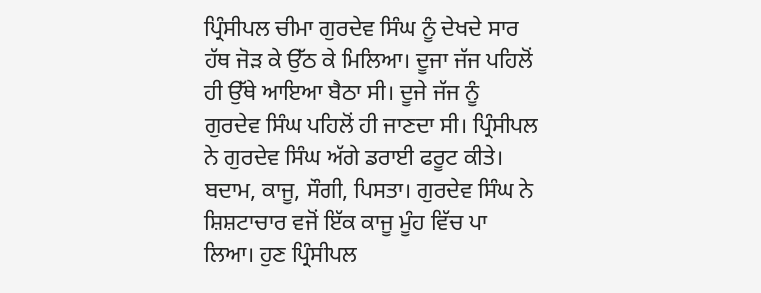ਪ੍ਰਿੰਸੀਪਲ ਚੀਮਾ ਗੁਰਦੇਵ ਸਿੰਘ ਨੂੰ ਦੇਖਦੇ ਸਾਰ ਹੱਥ ਜੋੜ ਕੇ ਉੱਠ ਕੇ ਮਿਲਿਆ। ਦੂਜਾ ਜੱਜ ਪਹਿਲੋਂ ਹੀ ਉੱਥੇ ਆਇਆ ਬੈਠਾ ਸੀ। ਦੂਜੇ ਜੱਜ ਨੂੰ ਗੁਰਦੇਵ ਸਿੰਘ ਪਹਿਲੋਂ ਹੀ ਜਾਣਦਾ ਸੀ। ਪ੍ਰਿੰਸੀਪਲ ਨੇ ਗੁਰਦੇਵ ਸਿੰਘ ਅੱਗੇ ਡਰਾਈ ਫਰੂਟ ਕੀਤੇ। ਬਦਾਮ, ਕਾਜੂ, ਸੌਗੀ, ਪਿਸਤਾ। ਗੁਰਦੇਵ ਸਿੰਘ ਨੇ ਸ਼ਿਸ਼ਟਾਚਾਰ ਵਜੋਂ ਇੱਕ ਕਾਜੂ ਮੂੰਹ ਵਿੱਚ ਪਾ ਲਿਆ। ਹੁਣ ਪ੍ਰਿੰਸੀਪਲ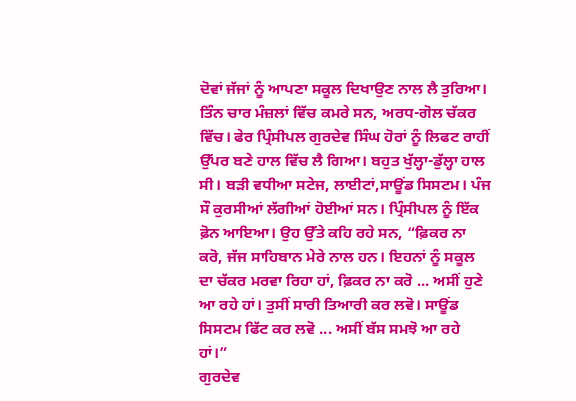ਦੋਵਾਂ ਜੱਜਾਂ ਨੂੰ ਆਪਣਾ ਸਕੂਲ ਦਿਖਾਉਣ ਨਾਲ ਲੈ ਤੁਰਿਆ। ਤਿੰਨ ਚਾਰ ਮੰਜ਼ਲਾਂ ਵਿੱਚ ਕਮਰੇ ਸਨ, ਅਰਧ-ਗੋਲ ਚੱਕਰ ਵਿੱਚ। ਫੇਰ ਪ੍ਰਿੰਸੀਪਲ ਗੁਰਦੇਵ ਸਿੰਘ ਹੋਰਾਂ ਨੂੰ ਲਿਫਟ ਰਾਹੀਂ ਉੱਪਰ ਬਣੇ ਹਾਲ ਵਿੱਚ ਲੈ ਗਿਆ। ਬਹੁਤ ਖੁੱਲ੍ਹਾ-ਡੁੱਲ੍ਹਾ ਹਾਲ ਸੀ। ਬੜੀ ਵਧੀਆ ਸਟੇਜ, ਲਾਈਟਾਂ,ਸਾਊਂਡ ਸਿਸਟਮ। ਪੰਜ ਸੌ ਕੁਰਸੀਆਂ ਲੱਗੀਆਂ ਹੋਈਆਂ ਸਨ। ਪ੍ਰਿੰਸੀਪਲ ਨੂੰ ਇੱਕ ਫ਼ੋਨ ਆਇਆ। ਉਹ ਉੱਤੇ ਕਹਿ ਰਹੇ ਸਨ, “ਫ਼ਿਕਰ ਨਾ ਕਰੋ, ਜੱਜ ਸਾਹਿਬਾਨ ਮੇਰੇ ਨਾਲ ਹਨ। ਇਹਨਾਂ ਨੂੰ ਸਕੂਲ ਦਾ ਚੱਕਰ ਮਰਵਾ ਰਿਹਾ ਹਾਂ, ਫ਼ਿਕਰ ਨਾ ਕਰੋ ... ਅਸੀਂ ਹੁਣੇ ਆ ਰਹੇ ਹਾਂ। ਤੁਸੀਂ ਸਾਰੀ ਤਿਆਰੀ ਕਰ ਲਵੋ। ਸਾਊਂਡ ਸਿਸਟਮ ਫਿੱਟ ਕਰ ਲਵੋ ... ਅਸੀਂ ਬੱਸ ਸਮਝੋ ਆ ਰਹੇ ਹਾਂ।”
ਗੁਰਦੇਵ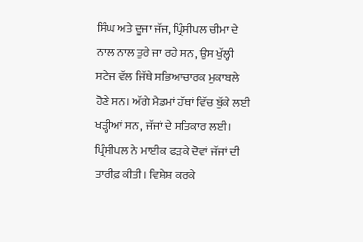ਸਿੰਘ ਅਤੇ ਦੂਜਾ ਜੱਜ, ਪ੍ਰਿੰਸੀਪਲ ਚੀਮਾ ਦੇ ਨਾਲ ਨਾਲ ਤੁਰੇ ਜਾ ਰਹੇ ਸਨ, ਉਸ ਖੁੱਲ੍ਹੀ ਸਟੇਜ ਵੱਲ ਜਿੱਥੇ ਸਭਿਆਚਾਰਕ ਮੁਕਾਬਲੇ ਹੋਣੇ ਸਨ। ਅੱਗੇ ਮੈਡਮਾਂ ਹੱਥਾਂ ਵਿੱਚ ਬੁੱਕੇ ਲਈ ਖੜ੍ਹੀਆਂ ਸਨ, ਜੱਜਾਂ ਦੇ ਸਤਿਕਾਰ ਲਈ। ਪ੍ਰਿੰਸੀਪਲ ਨੇ ਮਾਈਕ ਫੜਕੇ ਦੋਵਾਂ ਜੱਜਾਂ ਦੀ ਤਾਰੀਫ਼ ਕੀਤੀ। ਵਿਸ਼ੇਸ਼ ਕਰਕੇ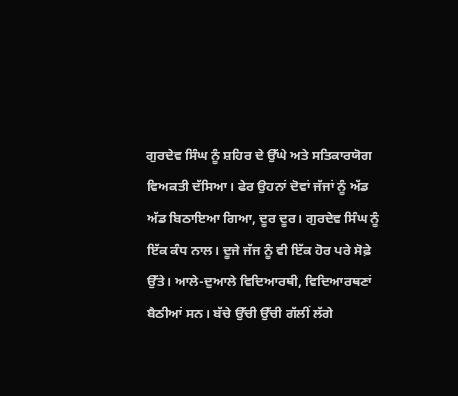ਗੁਰਦੇਵ ਸਿੰਘ ਨੂੰ ਸ਼ਹਿਰ ਦੇ ਉੱਘੇ ਅਤੇ ਸਤਿਕਾਰਯੋਗ ਵਿਅਕਤੀ ਦੱਸਿਆ। ਫੇਰ ਉਹਨਾਂ ਦੋਵਾਂ ਜੱਜਾਂ ਨੂੰ ਅੱਡ ਅੱਡ ਬਿਠਾਇਆ ਗਿਆ, ਦੂਰ ਦੂਰ। ਗੁਰਦੇਵ ਸਿੰਘ ਨੂੰ ਇੱਕ ਕੰਧ ਨਾਲ। ਦੂਜੇ ਜੱਜ ਨੂੰ ਵੀ ਇੱਕ ਹੋਰ ਪਰੇ ਸੋਫ਼ੇ ਉੱਤੇ। ਆਲੇ-ਦੁਆਲੇ ਵਿਦਿਆਰਥੀ, ਵਿਦਿਆਰਥਣਾਂ ਬੈਠੀਆਂ ਸਨ। ਬੱਚੇ ਉੱਚੀ ਉੱਚੀ ਗੱਲੀਂ ਲੱਗੇ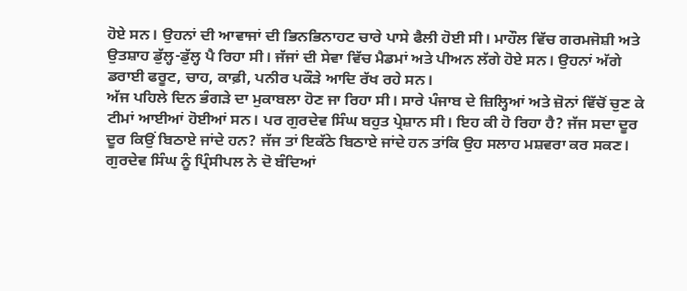ਹੋਏ ਸਨ। ਉਹਨਾਂ ਦੀ ਆਵਾਜਾਂ ਦੀ ਭਿਨਭਿਨਾਹਟ ਚਾਰੇ ਪਾਸੇ ਫੈਲੀ ਹੋਈ ਸੀ। ਮਾਹੌਲ ਵਿੱਚ ਗਰਮਜੋਸ਼ੀ ਅਤੇ ਉਤਸ਼ਾਹ ਡੁੱਲ੍ਹ-ਡੁੱਲ੍ਹ ਪੈ ਰਿਹਾ ਸੀ। ਜੱਜਾਂ ਦੀ ਸੇਵਾ ਵਿੱਚ ਮੈਡਮਾਂ ਅਤੇ ਪੀਅਨ ਲੱਗੇ ਹੋਏ ਸਨ। ਉਹਨਾਂ ਅੱਗੇ ਡਰਾਈ ਫਰੂਟ, ਚਾਹ, ਕਾਫ਼ੀ, ਪਨੀਰ ਪਕੌੜੇ ਆਦਿ ਰੱਖ ਰਹੇ ਸਨ।
ਅੱਜ ਪਹਿਲੇ ਦਿਨ ਭੰਗੜੇ ਦਾ ਮੁਕਾਬਲਾ ਹੋਣ ਜਾ ਰਿਹਾ ਸੀ। ਸਾਰੇ ਪੰਜਾਬ ਦੇ ਜ਼ਿਲ੍ਹਿਆਂ ਅਤੇ ਜ਼ੋਨਾਂ ਵਿੱਚੋਂ ਚੁਣ ਕੇ ਟੀਮਾਂ ਆਈਆਂ ਹੋਈਆਂ ਸਨ। ਪਰ ਗੁਰਦੇਵ ਸਿੰਘ ਬਹੁਤ ਪ੍ਰੇਸ਼ਾਨ ਸੀ। ਇਹ ਕੀ ਹੋ ਰਿਹਾ ਹੈ? ਜੱਜ ਸਦਾ ਦੂਰ ਦੂਰ ਕਿਉਂ ਬਿਠਾਏ ਜਾਂਦੇ ਹਨ? ਜੱਜ ਤਾਂ ਇਕੱਠੇ ਬਿਠਾਏ ਜਾਂਦੇ ਹਨ ਤਾਂਕਿ ਉਹ ਸਲਾਹ ਮਸ਼ਵਰਾ ਕਰ ਸਕਣ। ਗੁਰਦੇਵ ਸਿੰਘ ਨੂੰ ਪ੍ਰਿੰਸੀਪਲ ਨੇ ਦੋ ਬੰਦਿਆਂ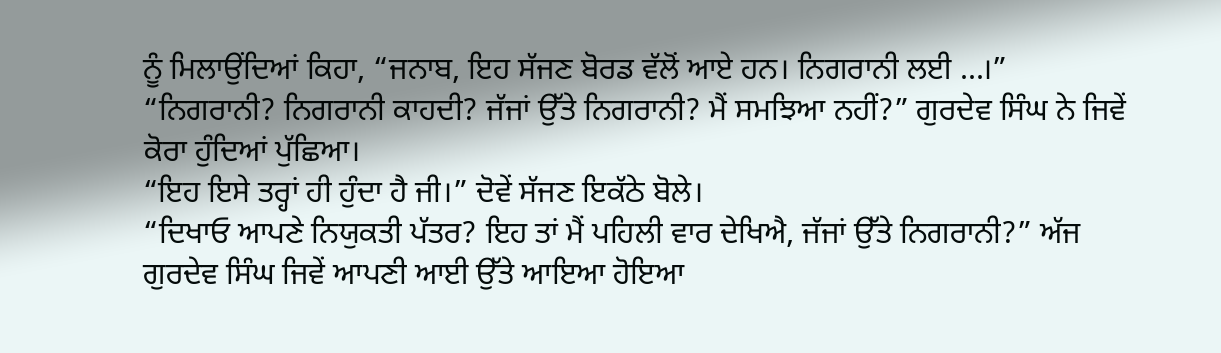ਨੂੰ ਮਿਲਾਉਂਦਿਆਂ ਕਿਹਾ, “ਜਨਾਬ, ਇਹ ਸੱਜਣ ਬੋਰਡ ਵੱਲੋਂ ਆਏ ਹਨ। ਨਿਗਰਾਨੀ ਲਈ ...।”
“ਨਿਗਰਾਨੀ? ਨਿਗਰਾਨੀ ਕਾਹਦੀ? ਜੱਜਾਂ ਉੱਤੇ ਨਿਗਰਾਨੀ? ਮੈਂ ਸਮਝਿਆ ਨਹੀਂ?” ਗੁਰਦੇਵ ਸਿੰਘ ਨੇ ਜਿਵੇਂ ਕੋਰਾ ਹੁੰਦਿਆਂ ਪੁੱਛਿਆ।
“ਇਹ ਇਸੇ ਤਰ੍ਹਾਂ ਹੀ ਹੁੰਦਾ ਹੈ ਜੀ।” ਦੋਵੇਂ ਸੱਜਣ ਇਕੱਠੇ ਬੋਲੇ।
“ਦਿਖਾਓ ਆਪਣੇ ਨਿਯੁਕਤੀ ਪੱਤਰ? ਇਹ ਤਾਂ ਮੈਂ ਪਹਿਲੀ ਵਾਰ ਦੇਖਿਐ, ਜੱਜਾਂ ਉੱਤੇ ਨਿਗਰਾਨੀ?” ਅੱਜ ਗੁਰਦੇਵ ਸਿੰਘ ਜਿਵੇਂ ਆਪਣੀ ਆਈ ਉੱਤੇ ਆਇਆ ਹੋਇਆ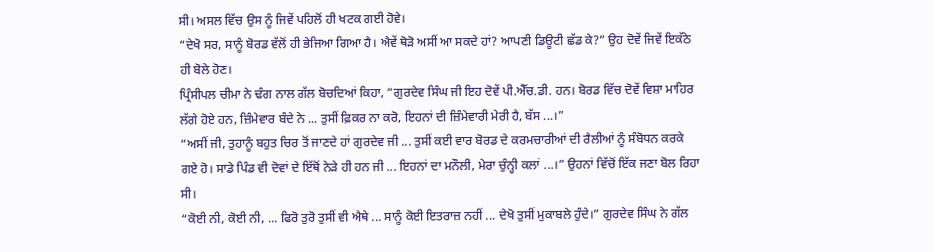ਸੀ। ਅਸਲ ਵਿੱਚ ਉਸ ਨੂੰ ਜਿਵੇਂ ਪਹਿਲੋਂ ਹੀ ਖਟਕ ਗਈ ਹੋਵੇ।
“ਦੇਖੋ ਸਰ, ਸਾਨੂੰ ਬੋਰਡ ਵੱਲੋਂ ਹੀ ਭੇਜਿਆ ਗਿਆ ਹੈ। ਐਵੇਂ ਥੋੜੋ ਅਸੀਂ ਆ ਸਕਦੇ ਹਾਂ? ਆਪਣੀ ਡਿਊਟੀ ਛੱਡ ਕੇ?” ਉਹ ਦੋਵੇਂ ਜਿਵੇਂ ਇਕੱਠੇ ਹੀ ਬੋਲੇ ਹੋਣ।
ਪ੍ਰਿੰਸੀਪਲ ਚੀਮਾ ਨੇ ਢੰਗ ਨਾਲ ਗੱਲ ਬੋਚਦਿਆਂ ਕਿਹਾ, “ਗੁਰਦੇਵ ਸਿੰਘ ਜੀ ਇਹ ਦੋਵੇਂ ਪੀ.ਐੱਚ.ਡੀ. ਹਨ। ਬੋਰਡ ਵਿੱਚ ਦੋਵੇਂ ਵਿਸ਼ਾ ਮਾਹਿਰ ਲੱਗੇ ਹੋਏ ਹਨ, ਜ਼ਿੰਮੇਵਾਰ ਬੰਦੇ ਨੇ ... ਤੁਸੀਂ ਫ਼ਿਕਰ ਨਾ ਕਰੋ, ਇਹਨਾਂ ਦੀ ਜ਼ਿੰਮੇਵਾਰੀ ਮੇਰੀ ਹੈ, ਬੱਸ ...।”
“ਅਸੀਂ ਜੀ, ਤੁਹਾਨੂੰ ਬਹੁਤ ਚਿਰ ਤੋਂ ਜਾਣਦੇ ਹਾਂ ਗੁਰਦੇਵ ਜੀ ... ਤੁਸੀਂ ਕਈ ਵਾਰ ਬੋਰਡ ਦੇ ਕਰਮਚਾਰੀਆਂ ਦੀ ਰੈਲੀਆਂ ਨੂੰ ਸੰਬੋਧਨ ਕਰਕੇ ਗਏ ਹੋ। ਸਾਡੇ ਪਿੰਡ ਵੀ ਦੋਵਾਂ ਦੇ ਇੱਥੋਂ ਨੇੜੇ ਹੀ ਹਨ ਜੀ ... ਇਹਨਾਂ ਦਾ ਮਨੌਲੀ, ਮੇਰਾ ਚੁੰਨ੍ਹੀ ਕਲਾਂ ...।” ਉਹਨਾਂ ਵਿੱਚੋਂ ਇੱਕ ਜਣਾ ਬੋਲ ਰਿਹਾ ਸੀ।
“ਕੋਈ ਨੀ, ਕੋਈ ਨੀ, ... ਫਿਰੋ ਤੁਰੋ ਤੁਸੀਂ ਵੀ ਐਥੇ ... ਸਾਨੂੰ ਕੋਈ ਇਤਰਾਜ਼ ਨਹੀਂ ... ਦੇਖੋ ਤੁਸੀਂ ਮੁਕਾਬਲੇ ਹੁੰਦੇ।” ਗੁਰਦੇਵ ਸਿੰਘ ਨੇ ਗੱਲ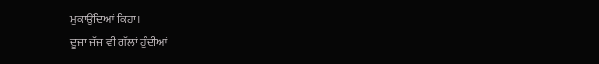ਮੁਕਾਉਂਦਿਆਂ ਕਿਹਾ।
ਦੂਜਾ ਜੱਜ ਵੀ ਗੱਲਾਂ ਹੁੰਦੀਆਂ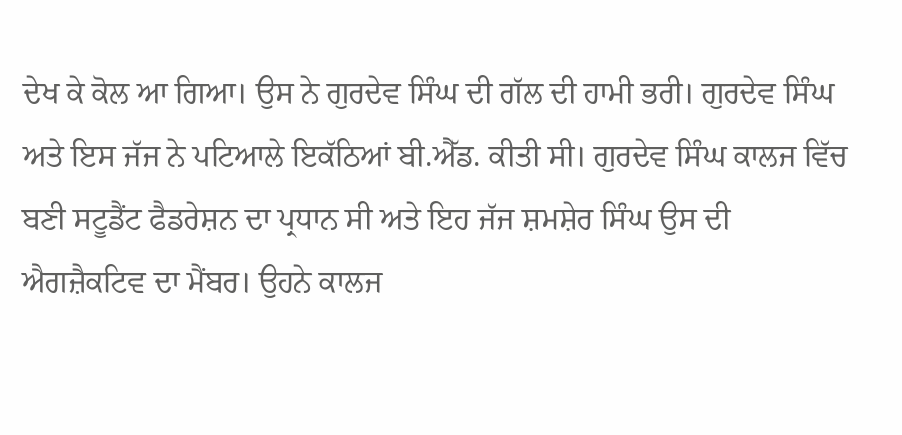ਦੇਖ ਕੇ ਕੋਲ ਆ ਗਿਆ। ਉਸ ਨੇ ਗੁਰਦੇਵ ਸਿੰਘ ਦੀ ਗੱਲ ਦੀ ਹਾਮੀ ਭਰੀ। ਗੁਰਦੇਵ ਸਿੰਘ ਅਤੇ ਇਸ ਜੱਜ ਨੇ ਪਟਿਆਲੇ ਇਕੱਠਿਆਂ ਬੀ.ਐੱਡ. ਕੀਤੀ ਸੀ। ਗੁਰਦੇਵ ਸਿੰਘ ਕਾਲਜ ਵਿੱਚ ਬਣੀ ਸਟੂਡੈਂਟ ਫੈਡਰੇਸ਼ਨ ਦਾ ਪ੍ਰਧਾਨ ਸੀ ਅਤੇ ਇਹ ਜੱਜ ਸ਼ਮਸ਼ੇਰ ਸਿੰਘ ਉਸ ਦੀ ਐਗਜ਼ੈਕਟਿਵ ਦਾ ਮੈਂਬਰ। ਉਹਨੇ ਕਾਲਜ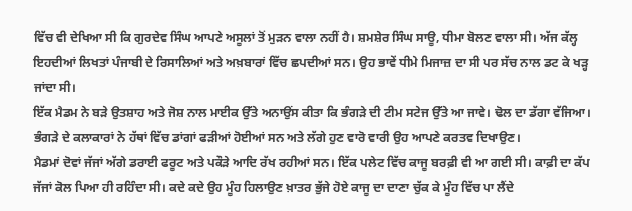ਵਿੱਚ ਵੀ ਦੇਖਿਆ ਸੀ ਕਿ ਗੁਰਦੇਵ ਸਿੰਘ ਆਪਣੇ ਅਸੂਲਾਂ ਤੋਂ ਮੁੜਨ ਵਾਲਾ ਨਹੀਂ ਹੈ। ਸ਼ਮਸ਼ੇਰ ਸਿੰਘ ਸਾਊ, ਧੀਮਾ ਬੋਲਣ ਵਾਲਾ ਸੀ। ਅੱਜ ਕੱਲ੍ਹ ਇਹਦੀਆਂ ਲਿਖਤਾਂ ਪੰਜਾਬੀ ਦੇ ਰਿਸਾਲਿਆਂ ਅਤੇ ਅਖ਼ਬਾਰਾਂ ਵਿੱਚ ਛਪਦੀਆਂ ਸਨ। ਉਹ ਭਾਵੇਂ ਧੀਮੇ ਮਿਜਾਜ਼ ਦਾ ਸੀ ਪਰ ਸੱਚ ਨਾਲ ਡਟ ਕੇ ਖੜ੍ਹ ਜਾਂਦਾ ਸੀ।
ਇੱਕ ਮੈਡਮ ਨੇ ਬੜੇ ਉਤਸ਼ਾਹ ਅਤੇ ਜੋਸ਼ ਨਾਲ ਮਾਈਕ ਉੱਤੇ ਅਨਾਉਂਸ ਕੀਤਾ ਕਿ ਭੰਗੜੇ ਦੀ ਟੀਮ ਸਟੇਜ ਉੱਤੇ ਆ ਜਾਵੇ। ਢੋਲ ਦਾ ਡੱਗਾ ਵੱਜਿਆ। ਭੰਗੜੇ ਦੇ ਕਲਾਕਾਰਾਂ ਨੇ ਹੱਥਾਂ ਵਿੱਚ ਡਾਂਗਾਂ ਫੜੀਆਂ ਹੋਈਆਂ ਸਨ ਅਤੇ ਲੱਗੇ ਹੁਣ ਵਾਰੋ ਵਾਰੀ ਉਹ ਆਪਣੇ ਕਰਤਵ ਦਿਖਾਉਣ।
ਮੈਡਮਾਂ ਦੋਵਾਂ ਜੱਜਾਂ ਅੱਗੇ ਡਰਾਈ ਫਰੂਟ ਅਤੇ ਪਕੌੜੇ ਆਦਿ ਰੱਖ ਰਹੀਆਂ ਸਨ। ਇੱਕ ਪਲੇਟ ਵਿੱਚ ਕਾਜੂ ਬਰਫ਼ੀ ਵੀ ਆ ਗਈ ਸੀ। ਕਾਫ਼ੀ ਦਾ ਕੱਪ ਜੱਜਾਂ ਕੋਲ ਪਿਆ ਹੀ ਰਹਿੰਦਾ ਸੀ। ਕਦੇ ਕਦੇ ਉਹ ਮੂੰਹ ਹਿਲਾਉਣ ਖ਼ਾਤਰ ਭੁੱਜੇ ਹੋਏ ਕਾਜੂ ਦਾ ਦਾਣਾ ਚੁੱਕ ਕੇ ਮੂੰਹ ਵਿੱਚ ਪਾ ਲੈਂਦੇ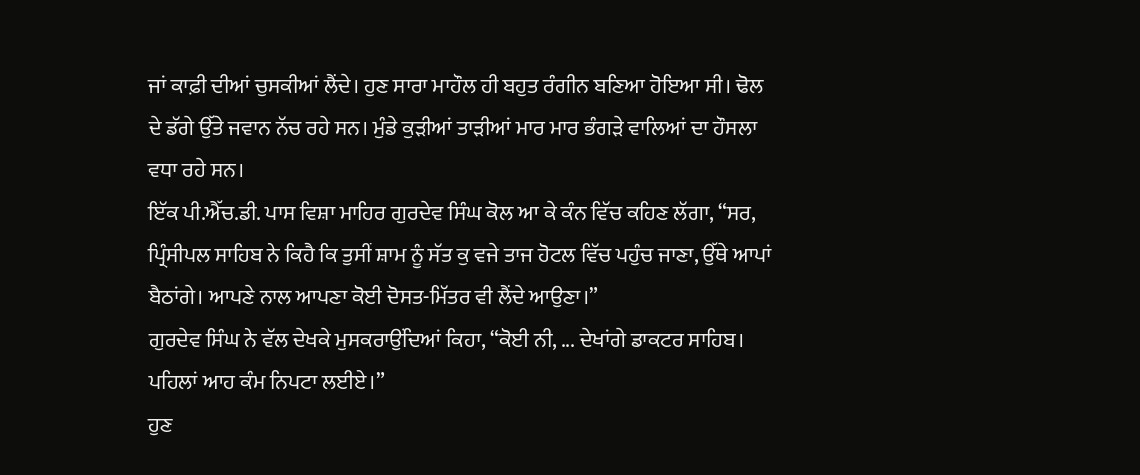ਜਾਂ ਕਾਫ਼ੀ ਦੀਆਂ ਚੁਸਕੀਆਂ ਲੈਂਦੇ। ਹੁਣ ਸਾਰਾ ਮਾਹੌਲ ਹੀ ਬਹੁਤ ਰੰਗੀਨ ਬਣਿਆ ਹੋਇਆ ਸੀ। ਢੋਲ ਦੇ ਡੱਗੇ ਉੱਤੇ ਜਵਾਨ ਨੱਚ ਰਹੇ ਸਨ। ਮੁੰਡੇ ਕੁੜੀਆਂ ਤਾੜੀਆਂ ਮਾਰ ਮਾਰ ਭੰਗੜੇ ਵਾਲਿਆਂ ਦਾ ਹੌਸਲਾ ਵਧਾ ਰਹੇ ਸਨ।
ਇੱਕ ਪੀ.ਐੱਚ.ਡੀ. ਪਾਸ ਵਿਸ਼ਾ ਮਾਹਿਰ ਗੁਰਦੇਵ ਸਿੰਘ ਕੋਲ ਆ ਕੇ ਕੰਨ ਵਿੱਚ ਕਹਿਣ ਲੱਗਾ, “ਸਰ, ਪ੍ਰਿੰਸੀਪਲ ਸਾਹਿਬ ਨੇ ਕਿਹੈ ਕਿ ਤੁਸੀਂ ਸ਼ਾਮ ਨੂੰ ਸੱਤ ਕੁ ਵਜੇ ਤਾਜ ਹੋਟਲ ਵਿੱਚ ਪਹੁੰਚ ਜਾਣਾ, ਉੱਥੇ ਆਪਾਂ ਬੈਠਾਂਗੇ। ਆਪਣੇ ਨਾਲ ਆਪਣਾ ਕੋਈ ਦੋਸਤ-ਮਿੱਤਰ ਵੀ ਲੈਂਦੇ ਆਉਣਾ।”
ਗੁਰਦੇਵ ਸਿੰਘ ਨੇ ਵੱਲ ਦੇਖਕੇ ਮੁਸਕਰਾਉਂਦਿਆਂ ਕਿਹਾ, “ਕੋਈ ਨੀ, ... ਦੇਖਾਂਗੇ ਡਾਕਟਰ ਸਾਹਿਬ। ਪਹਿਲਾਂ ਆਹ ਕੰਮ ਨਿਪਟਾ ਲਈਏ।”
ਹੁਣ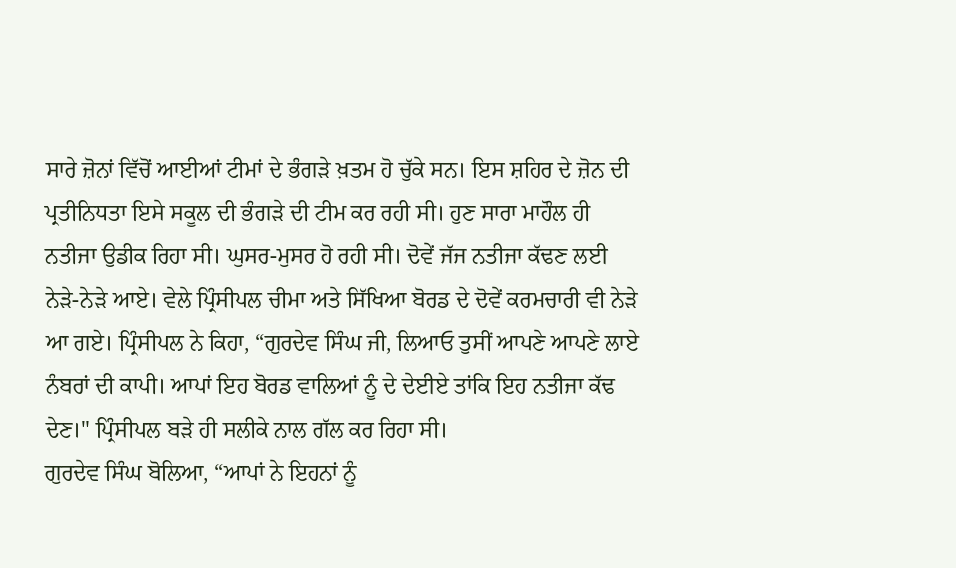ਸਾਰੇ ਜ਼ੋਨਾਂ ਵਿੱਚੋਂ ਆਈਆਂ ਟੀਮਾਂ ਦੇ ਭੰਗੜੇ ਖ਼ਤਮ ਹੋ ਚੁੱਕੇ ਸਨ। ਇਸ ਸ਼ਹਿਰ ਦੇ ਜ਼ੋਨ ਦੀ ਪ੍ਰਤੀਨਿਧਤਾ ਇਸੇ ਸਕੂਲ ਦੀ ਭੰਗੜੇ ਦੀ ਟੀਮ ਕਰ ਰਹੀ ਸੀ। ਹੁਣ ਸਾਰਾ ਮਾਹੌਲ ਹੀ ਨਤੀਜਾ ਉਡੀਕ ਰਿਹਾ ਸੀ। ਘੁਸਰ-ਮੁਸਰ ਹੋ ਰਹੀ ਸੀ। ਦੋਵੇਂ ਜੱਜ ਨਤੀਜਾ ਕੱਢਣ ਲਈ ਨੇੜੇ-ਨੇੜੇ ਆਏ। ਵੇਲੇ ਪ੍ਰਿੰਸੀਪਲ ਚੀਮਾ ਅਤੇ ਸਿੱਖਿਆ ਬੋਰਡ ਦੇ ਦੋਵੇਂ ਕਰਮਚਾਰੀ ਵੀ ਨੇੜੇ ਆ ਗਏ। ਪ੍ਰਿੰਸੀਪਲ ਨੇ ਕਿਹਾ, “ਗੁਰਦੇਵ ਸਿੰਘ ਜੀ, ਲਿਆਓ ਤੁਸੀਂ ਆਪਣੇ ਆਪਣੇ ਲਾਏ ਨੰਬਰਾਂ ਦੀ ਕਾਪੀ। ਆਪਾਂ ਇਹ ਬੋਰਡ ਵਾਲਿਆਂ ਨੂੰ ਦੇ ਦੇਈਏ ਤਾਂਕਿ ਇਹ ਨਤੀਜਾ ਕੱਢ ਦੇਣ।" ਪ੍ਰਿੰਸੀਪਲ ਬੜੇ ਹੀ ਸਲੀਕੇ ਨਾਲ ਗੱਲ ਕਰ ਰਿਹਾ ਸੀ।
ਗੁਰਦੇਵ ਸਿੰਘ ਬੋਲਿਆ, “ਆਪਾਂ ਨੇ ਇਹਨਾਂ ਨੂੰ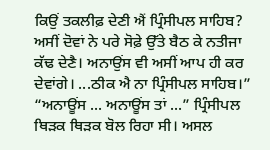ਕਿਉਂ ਤਕਲੀਫ਼ ਦੇਣੀ ਐਂ ਪ੍ਰਿੰਸੀਪਲ ਸਾਹਿਬ? ਅਸੀਂ ਦੋਵਾਂ ਨੇ ਪਰੇ ਸੋਫ਼ੇ ਉੱਤੇ ਬੈਠ ਕੇ ਨਤੀਜਾ ਕੱਢ ਦੇਣੈ। ਅਨਾਉਂਸ ਵੀ ਅਸੀਂ ਆਪ ਹੀ ਕਰ ਦੇਵਾਂਗੇ। ...ਠੀਕ ਐ ਨਾ ਪ੍ਰਿੰਸੀਪਲ ਸਾਹਿਬ।”
“ਅਨਾਊਂਸ ... ਅਨਾਊਂਸ ਤਾਂ ...” ਪ੍ਰਿੰਸੀਪਲ ਥਿੜਕ ਥਿੜਕ ਬੋਲ ਰਿਹਾ ਸੀ। ਅਸਲ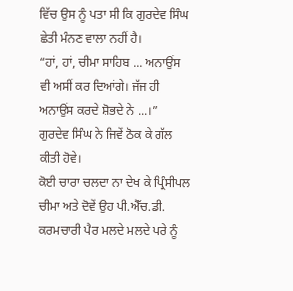ਵਿੱਚ ਉਸ ਨੂੰ ਪਤਾ ਸੀ ਕਿ ਗੁਰਦੇਵ ਸਿੰਘ ਛੇਤੀ ਮੰਨਣ ਵਾਲਾ ਨਹੀਂ ਹੈ।
“ਹਾਂ, ਹਾਂ, ਚੀਮਾ ਸਾਹਿਬ ... ਅਨਾਉਂਸ ਵੀ ਅਸੀਂ ਕਰ ਦਿਆਂਗੇ। ਜੱਜ ਹੀ ਅਨਾਉਂਸ ਕਰਦੇ ਸ਼ੋਭਦੇ ਨੇ ...।” ਗੁਰਦੇਵ ਸਿੰਘ ਨੇ ਜਿਵੇਂ ਠੋਕ ਕੇ ਗੱਲ ਕੀਤੀ ਹੋਵੇ।
ਕੋਈ ਚਾਰਾ ਚਲਦਾ ਨਾ ਦੇਖ ਕੇ ਪ੍ਰਿੰਸੀਪਲ ਚੀਮਾ ਅਤੇ ਦੋਵੇਂ ਉਹ ਪੀ.ਐੱਚ.ਡੀ. ਕਰਮਚਾਰੀ ਪੈਰ ਮਲਦੇ ਮਲਦੇ ਪਰੇ ਨੂੰ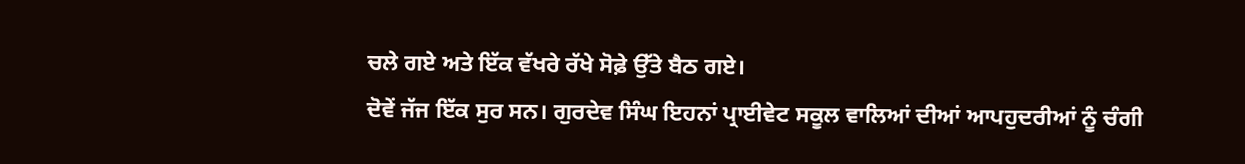ਚਲੇ ਗਏ ਅਤੇ ਇੱਕ ਵੱਖਰੇ ਰੱਖੇ ਸੋਫ਼ੇ ਉੱਤੇ ਬੈਠ ਗਏ।
ਦੋਵੇਂ ਜੱਜ ਇੱਕ ਸੁਰ ਸਨ। ਗੁਰਦੇਵ ਸਿੰਘ ਇਹਨਾਂ ਪ੍ਰਾਈਵੇਟ ਸਕੂਲ ਵਾਲਿਆਂ ਦੀਆਂ ਆਪਹੁਦਰੀਆਂ ਨੂੰ ਚੰਗੀ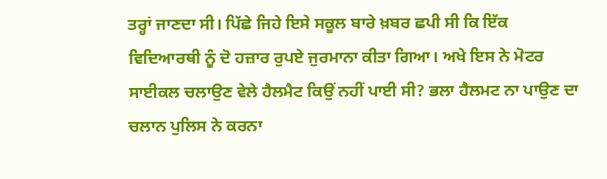ਤਰ੍ਹਾਂ ਜਾਣਦਾ ਸੀ। ਪਿੱਛੇ ਜਿਹੇ ਇਸੇ ਸਕੂਲ ਬਾਰੇ ਖ਼ਬਰ ਛਪੀ ਸੀ ਕਿ ਇੱਕ ਵਿਦਿਆਰਥੀ ਨੂੰ ਦੋ ਹਜ਼ਾਰ ਰੁਪਏ ਜੁਰਮਾਨਾ ਕੀਤਾ ਗਿਆ। ਅਖੇ ਇਸ ਨੇ ਮੋਟਰ ਸਾਈਕਲ ਚਲਾਉਣ ਵੇਲੇ ਹੈਲਮੈਟ ਕਿਉਂ ਨਹੀਂ ਪਾਈ ਸੀ? ਭਲਾ ਹੈਲਮਟ ਨਾ ਪਾਉਣ ਦਾ ਚਲਾਨ ਪੁਲਿਸ ਨੇ ਕਰਨਾ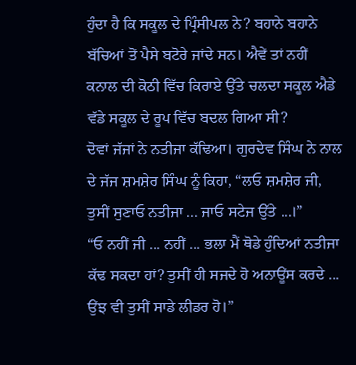ਹੁੰਦਾ ਹੈ ਕਿ ਸਕੂਲ ਦੇ ਪ੍ਰਿੰਸੀਪਲ ਨੇ? ਬਹਾਨੇ ਬਹਾਨੇ ਬੱਚਿਆਂ ਤੋਂ ਪੈਸੇ ਬਟੋਰੇ ਜਾਂਦੇ ਸਨ। ਐਵੇਂ ਤਾਂ ਨਹੀਂ ਕਨਾਲ ਦੀ ਕੋਠੀ ਵਿੱਚ ਕਿਰਾਏ ਉੱਤੇ ਚਲਦਾ ਸਕੂਲ ਐਡੇ ਵੱਡੇ ਸਕੂਲ ਦੇ ਰੂਪ ਵਿੱਚ ਬਦਲ ਗਿਆ ਸੀ?
ਦੋਵਾਂ ਜੱਜਾਂ ਨੇ ਨਤੀਜਾ ਕੱਢਿਆ। ਗੁਰਦੇਵ ਸਿੰਘ ਨੇ ਨਾਲ ਦੇ ਜੱਜ ਸ਼ਮਸ਼ੇਰ ਸਿੰਘ ਨੂੰ ਕਿਹਾ, “ਲਓ ਸ਼ਮਸ਼ੇਰ ਜੀ, ਤੁਸੀਂ ਸੁਣਾਓ ਨਤੀਜਾ ... ਜਾਓ ਸਟੇਜ ਉੱਤੇ ...।”
“ਓ ਨਹੀਂ ਜੀ ... ਨਹੀਂ ... ਭਲਾ ਮੈਂ ਥੋਡੇ ਹੁੰਦਿਆਂ ਨਤੀਜਾ ਕੱਢ ਸਕਦਾ ਹਾਂ? ਤੁਸੀਂ ਹੀ ਸਜਦੇ ਹੋ ਅਨਾਊਂਸ ਕਰਦੇ ... ਉਂਝ ਵੀ ਤੁਸੀਂ ਸਾਡੇ ਲੀਡਰ ਹੋ।”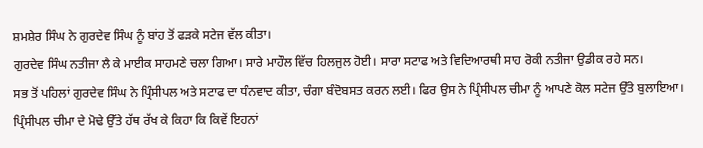ਸ਼ਮਸ਼ੇਰ ਸਿੰਘ ਨੇ ਗੁਰਦੇਵ ਸਿੰਘ ਨੂੰ ਬਾਂਹ ਤੋਂ ਫੜਕੇ ਸਟੇਜ ਵੱਲ ਕੀਤਾ।
ਗੁਰਦੇਵ ਸਿੰਘ ਨਤੀਜਾ ਲੈ ਕੇ ਮਾਈਕ ਸਾਹਮਣੇ ਚਲਾ ਗਿਆ। ਸਾਰੇ ਮਾਹੌਲ ਵਿੱਚ ਹਿਲਜੁਲ ਹੋਈ। ਸਾਰਾ ਸਟਾਫ ਅਤੇ ਵਿਦਿਆਰਥੀ ਸਾਹ ਰੋਕੀ ਨਤੀਜਾ ਉਡੀਕ ਰਹੇ ਸਨ।
ਸਭ ਤੋਂ ਪਹਿਲਾਂ ਗੁਰਦੇਵ ਸਿੰਘ ਨੇ ਪ੍ਰਿੰਸੀਪਲ ਅਤੇ ਸਟਾਫ ਦਾ ਧੰਨਵਾਦ ਕੀਤਾ, ਚੰਗਾ ਬੰਦੋਬਸਤ ਕਰਨ ਲਈ। ਫਿਰ ਉਸ ਨੇ ਪ੍ਰਿੰਸੀਪਲ ਚੀਮਾ ਨੂੰ ਆਪਣੇ ਕੋਲ ਸਟੇਜ ਉੱਤੇ ਬੁਲਾਇਆ। ਪ੍ਰਿੰਸੀਪਲ ਚੀਮਾ ਦੇ ਮੋਢੇ ਉੱਤੇ ਹੱਥ ਰੱਖ ਕੇ ਕਿਹਾ ਕਿ ਕਿਵੇਂ ਇਹਨਾਂ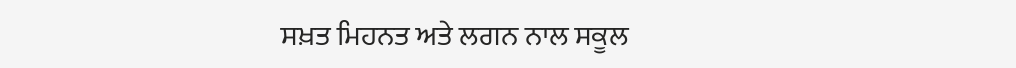ਸਖ਼ਤ ਮਿਹਨਤ ਅਤੇ ਲਗਨ ਨਾਲ ਸਕੂਲ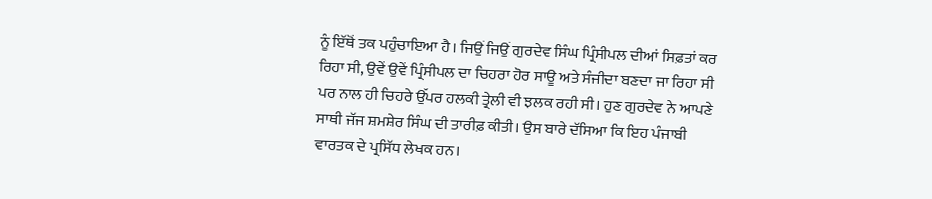ਨੂੰ ਇੱਥੋਂ ਤਕ ਪਹੁੰਚਾਇਆ ਹੈ। ਜਿਉਂ ਜਿਉਂ ਗੁਰਦੇਵ ਸਿੰਘ ਪ੍ਰਿੰਸੀਪਲ ਦੀਆਂ ਸਿਫ਼ਤਾਂ ਕਰ ਰਿਹਾ ਸੀ, ਉਵੇਂ ਉਵੇਂ ਪ੍ਰਿੰਸੀਪਲ ਦਾ ਚਿਹਰਾ ਹੋਰ ਸਾਊ ਅਤੇ ਸੰਜੀਦਾ ਬਣਦਾ ਜਾ ਰਿਹਾ ਸੀ ਪਰ ਨਾਲ ਹੀ ਚਿਹਰੇ ਉੱਪਰ ਹਲਕੀ ਤ੍ਰੇਲੀ ਵੀ ਝਲਕ ਰਹੀ ਸੀ। ਹੁਣ ਗੁਰਦੇਵ ਨੇ ਆਪਣੇ ਸਾਥੀ ਜੱਜ ਸ਼ਮਸ਼ੇਰ ਸਿੰਘ ਦੀ ਤਾਰੀਫ਼ ਕੀਤੀ। ਉਸ ਬਾਰੇ ਦੱਸਿਆ ਕਿ ਇਹ ਪੰਜਾਬੀ ਵਾਰਤਕ ਦੇ ਪ੍ਰਸਿੱਧ ਲੇਖਕ ਹਨ।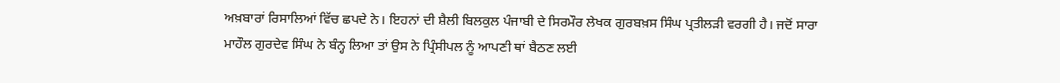ਅਖ਼ਬਾਰਾਂ ਰਿਸਾਲਿਆਂ ਵਿੱਚ ਛਪਦੇ ਨੇ। ਇਹਨਾਂ ਦੀ ਸ਼ੈਲੀ ਬਿਲਕੁਲ ਪੰਜਾਬੀ ਦੇ ਸਿਰਮੌਰ ਲੇਖਕ ਗੁਰਬਖ਼ਸ ਸਿੰਘ ਪ੍ਰਤੀਲੜੀ ਵਰਗੀ ਹੈ। ਜਦੋਂ ਸਾਰਾ ਮਾਹੌਲ ਗੁਰਦੇਵ ਸਿੰਘ ਨੇ ਬੰਨ੍ਹ ਲਿਆ ਤਾਂ ਉਸ ਨੇ ਪ੍ਰਿੰਸੀਪਲ ਨੂੰ ਆਪਣੀ ਥਾਂ ਬੈਠਣ ਲਈ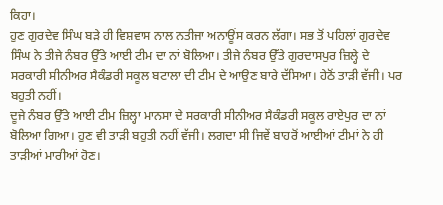ਕਿਹਾ।
ਹੁਣ ਗੁਰਦੇਵ ਸਿੰਘ ਬੜੇ ਹੀ ਵਿਸ਼ਵਾਸ ਨਾਲ ਨਤੀਜਾ ਅਨਾਊਂਸ ਕਰਨ ਲੱਗਾ। ਸਭ ਤੋਂ ਪਹਿਲਾਂ ਗੁਰਦੇਵ ਸਿੰਘ ਨੇ ਤੀਜੇ ਨੰਬਰ ਉੱਤੇ ਆਈ ਟੀਮ ਦਾ ਨਾਂ ਬੋਲਿਆ। ਤੀਜੇ ਨੰਬਰ ਉੱਤੇ ਗੁਰਦਾਸਪੁਰ ਜ਼ਿਲ੍ਹੇ ਦੇ ਸਰਕਾਰੀ ਸੀਨੀਅਰ ਸੈਕੰਡਰੀ ਸਕੂਲ ਬਟਾਲਾ ਦੀ ਟੀਮ ਦੇ ਆਉਣ ਬਾਰੇ ਦੱਸਿਆ। ਹੇਠੋਂ ਤਾੜੀ ਵੱਜੀ। ਪਰ ਬਹੁਤੀ ਨਹੀਂ।
ਦੂਜੇ ਨੰਬਰ ਉੱਤੇ ਆਈ ਟੀਮ ਜ਼ਿਲ੍ਹਾ ਮਾਨਸਾ ਦੇ ਸਰਕਾਰੀ ਸੀਨੀਅਰ ਸੈਕੰਡਰੀ ਸਕੂਲ ਰਾਏਪੁਰ ਦਾ ਨਾਂ ਬੋਲਿਆ ਗਿਆ। ਹੁਣ ਵੀ ਤਾੜੀ ਬਹੁਤੀ ਨਹੀਂ ਵੱਜੀ। ਲਗਦਾ ਸੀ ਜਿਵੇਂ ਬਾਹਰੋਂ ਆਈਆਂ ਟੀਮਾਂ ਨੇ ਹੀ ਤਾੜੀਆਂ ਮਾਰੀਆਂ ਹੋਣ।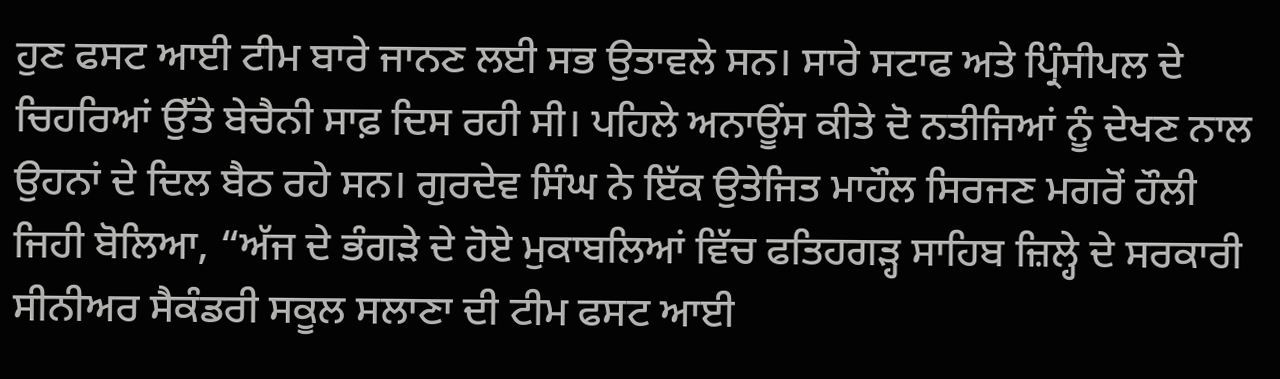ਹੁਣ ਫਸਟ ਆਈ ਟੀਮ ਬਾਰੇ ਜਾਨਣ ਲਈ ਸਭ ਉਤਾਵਲੇ ਸਨ। ਸਾਰੇ ਸਟਾਫ ਅਤੇ ਪ੍ਰਿੰਸੀਪਲ ਦੇ ਚਿਹਰਿਆਂ ਉੱਤੇ ਬੇਚੈਨੀ ਸਾਫ਼ ਦਿਸ ਰਹੀ ਸੀ। ਪਹਿਲੇ ਅਨਾਊਂਸ ਕੀਤੇ ਦੋ ਨਤੀਜਿਆਂ ਨੂੰ ਦੇਖਣ ਨਾਲ ਉਹਨਾਂ ਦੇ ਦਿਲ ਬੈਠ ਰਹੇ ਸਨ। ਗੁਰਦੇਵ ਸਿੰਘ ਨੇ ਇੱਕ ਉਤੇਜਿਤ ਮਾਹੌਲ ਸਿਰਜਣ ਮਗਰੋਂ ਹੌਲੀ ਜਿਹੀ ਬੋਲਿਆ, “ਅੱਜ ਦੇ ਭੰਗੜੇ ਦੇ ਹੋਏ ਮੁਕਾਬਲਿਆਂ ਵਿੱਚ ਫਤਿਹਗੜ੍ਹ ਸਾਹਿਬ ਜ਼ਿਲ੍ਹੇ ਦੇ ਸਰਕਾਰੀ ਸੀਨੀਅਰ ਸੈਕੰਡਰੀ ਸਕੂਲ ਸਲਾਣਾ ਦੀ ਟੀਮ ਫਸਟ ਆਈ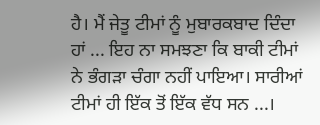ਹੈ। ਮੈਂ ਜੇਤੂ ਟੀਮਾਂ ਨੂੰ ਮੁਬਾਰਕਬਾਦ ਦਿੰਦਾ ਹਾਂ ... ਇਹ ਨਾ ਸਮਝਣਾ ਕਿ ਬਾਕੀ ਟੀਮਾਂ ਨੇ ਭੰਗੜਾ ਚੰਗਾ ਨਹੀਂ ਪਾਇਆ। ਸਾਰੀਆਂ ਟੀਮਾਂ ਹੀ ਇੱਕ ਤੋਂ ਇੱਕ ਵੱਧ ਸਨ ...।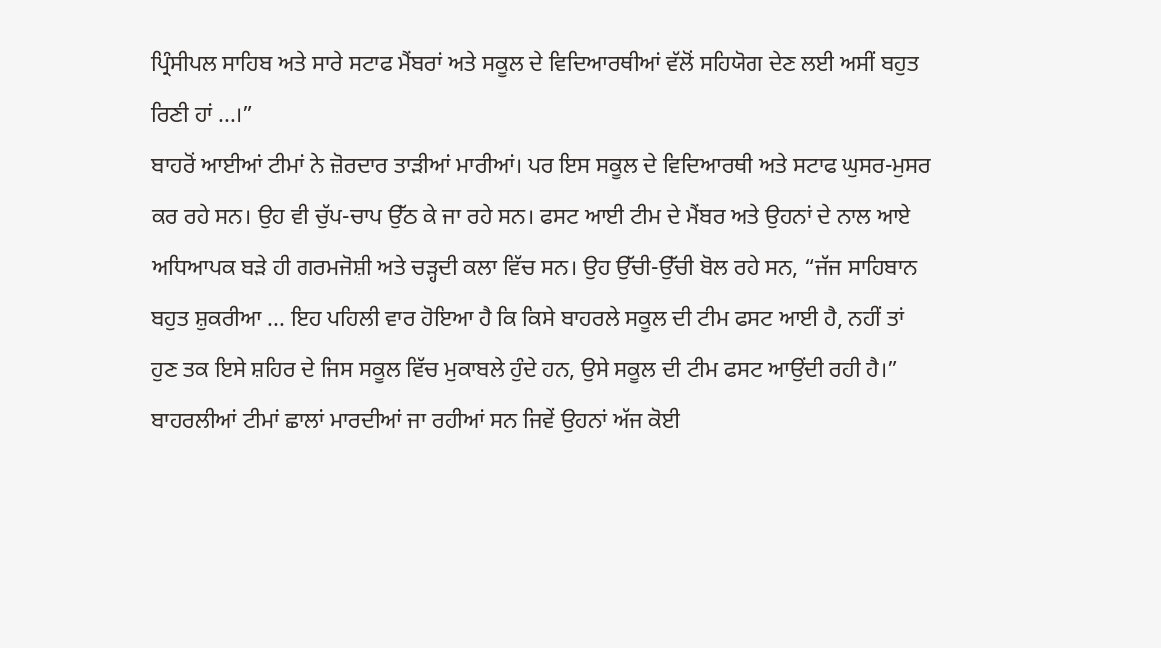ਪ੍ਰਿੰਸੀਪਲ ਸਾਹਿਬ ਅਤੇ ਸਾਰੇ ਸਟਾਫ ਮੈਂਬਰਾਂ ਅਤੇ ਸਕੂਲ ਦੇ ਵਿਦਿਆਰਥੀਆਂ ਵੱਲੋਂ ਸਹਿਯੋਗ ਦੇਣ ਲਈ ਅਸੀਂ ਬਹੁਤ ਰਿਣੀ ਹਾਂ ...।”
ਬਾਹਰੋਂ ਆਈਆਂ ਟੀਮਾਂ ਨੇ ਜ਼ੋਰਦਾਰ ਤਾੜੀਆਂ ਮਾਰੀਆਂ। ਪਰ ਇਸ ਸਕੂਲ ਦੇ ਵਿਦਿਆਰਥੀ ਅਤੇ ਸਟਾਫ ਘੁਸਰ-ਮੁਸਰ ਕਰ ਰਹੇ ਸਨ। ਉਹ ਵੀ ਚੁੱਪ-ਚਾਪ ਉੱਠ ਕੇ ਜਾ ਰਹੇ ਸਨ। ਫਸਟ ਆਈ ਟੀਮ ਦੇ ਮੈਂਬਰ ਅਤੇ ਉਹਨਾਂ ਦੇ ਨਾਲ ਆਏ ਅਧਿਆਪਕ ਬੜੇ ਹੀ ਗਰਮਜੋਸ਼ੀ ਅਤੇ ਚੜ੍ਹਦੀ ਕਲਾ ਵਿੱਚ ਸਨ। ਉਹ ਉੱਚੀ-ਉੱਚੀ ਬੋਲ ਰਹੇ ਸਨ, “ਜੱਜ ਸਾਹਿਬਾਨ ਬਹੁਤ ਸ਼ੁਕਰੀਆ ... ਇਹ ਪਹਿਲੀ ਵਾਰ ਹੋਇਆ ਹੈ ਕਿ ਕਿਸੇ ਬਾਹਰਲੇ ਸਕੂਲ ਦੀ ਟੀਮ ਫਸਟ ਆਈ ਹੈ, ਨਹੀਂ ਤਾਂ ਹੁਣ ਤਕ ਇਸੇ ਸ਼ਹਿਰ ਦੇ ਜਿਸ ਸਕੂਲ ਵਿੱਚ ਮੁਕਾਬਲੇ ਹੁੰਦੇ ਹਨ, ਉਸੇ ਸਕੂਲ ਦੀ ਟੀਮ ਫਸਟ ਆਉਂਦੀ ਰਹੀ ਹੈ।”
ਬਾਹਰਲੀਆਂ ਟੀਮਾਂ ਛਾਲਾਂ ਮਾਰਦੀਆਂ ਜਾ ਰਹੀਆਂ ਸਨ ਜਿਵੇਂ ਉਹਨਾਂ ਅੱਜ ਕੋਈ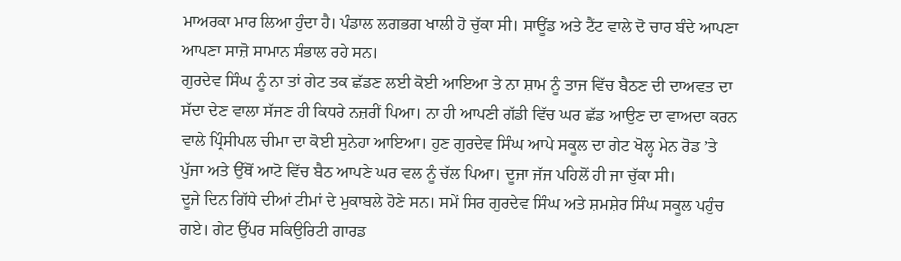ਮਾਅਰਕਾ ਮਾਰ ਲਿਆ ਹੁੰਦਾ ਹੈ। ਪੰਡਾਲ ਲਗਭਗ ਖਾਲੀ ਹੋ ਚੁੱਕਾ ਸੀ। ਸਾਊਂਡ ਅਤੇ ਟੈਂਟ ਵਾਲੇ ਦੋ ਚਾਰ ਬੰਦੇ ਆਪਣਾ ਆਪਣਾ ਸਾਜ਼ੋ ਸਾਮਾਨ ਸੰਭਾਲ ਰਹੇ ਸਨ।
ਗੁਰਦੇਵ ਸਿੰਘ ਨੂੰ ਨਾ ਤਾਂ ਗੇਟ ਤਕ ਛੱਡਣ ਲਈ ਕੋਈ ਆਇਆ ਤੇ ਨਾ ਸ਼ਾਮ ਨੂੰ ਤਾਜ ਵਿੱਚ ਬੈਠਣ ਦੀ ਦਾਅਵਤ ਦਾ ਸੱਦਾ ਦੇਣ ਵਾਲਾ ਸੱਜਣ ਹੀ ਕਿਧਰੇ ਨਜ਼ਰੀਂ ਪਿਆ। ਨਾ ਹੀ ਆਪਣੀ ਗੱਡੀ ਵਿੱਚ ਘਰ ਛੱਡ ਆਉਣ ਦਾ ਵਾਅਦਾ ਕਰਨ ਵਾਲੇ ਪ੍ਰਿੰਸੀਪਲ ਚੀਮਾ ਦਾ ਕੋਈ ਸੁਨੇਹਾ ਆਇਆ। ਹੁਣ ਗੁਰਦੇਵ ਸਿੰਘ ਆਪੇ ਸਕੂਲ ਦਾ ਗੇਟ ਖੋਲ੍ਹ ਮੇਨ ਰੋਡ ’ਤੇ ਪੁੱਜਾ ਅਤੇ ਉੱਥੋਂ ਆਟੋ ਵਿੱਚ ਬੈਠ ਆਪਣੇ ਘਰ ਵਲ ਨੂੰ ਚੱਲ ਪਿਆ। ਦੂਜਾ ਜੱਜ ਪਹਿਲੋਂ ਹੀ ਜਾ ਚੁੱਕਾ ਸੀ।
ਦੂਜੇ ਦਿਨ ਗਿੱਧੇ ਦੀਆਂ ਟੀਮਾਂ ਦੇ ਮੁਕਾਬਲੇ ਹੋਣੇ ਸਨ। ਸਮੇਂ ਸਿਰ ਗੁਰਦੇਵ ਸਿੰਘ ਅਤੇ ਸ਼ਮਸ਼ੇਰ ਸਿੰਘ ਸਕੂਲ ਪਹੁੰਚ ਗਏ। ਗੇਟ ਉੱਪਰ ਸਕਿਉਰਿਟੀ ਗਾਰਡ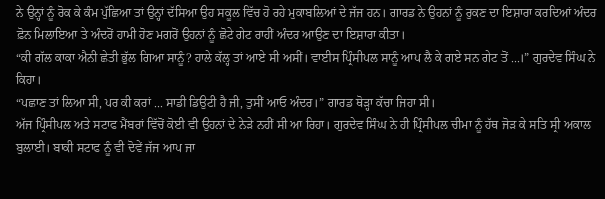ਨੇ ਉਨ੍ਹਾਂ ਨੂੰ ਰੋਕ ਕੇ ਕੰਮ ਪੁੱਛਿਆ ਤਾਂ ਉਨ੍ਹਾਂ ਦੱਸਿਆ ਉਹ ਸਕੂਲ ਵਿੱਚ ਹੋ ਰਹੇ ਮੁਕਾਬਲਿਆਂ ਦੇ ਜੱਜ ਹਨ। ਗਾਰਡ ਨੇ ਉਹਨਾਂ ਨੂੰ ਰੁਕਣ ਦਾ ਇਸ਼ਾਰਾ ਕਰਦਿਆਂ ਅੰਦਰ ਫ਼ੋਨ ਮਿਲਾਇਆ ਤੇ ਅੰਦਰੋਂ ਹਾਮੀ ਹੋਣ ਮਗਰੋਂ ਉਹਨਾਂ ਨੂੰ ਛੋਟੇ ਗੇਟ ਰਾਹੀਂ ਅੰਦਰ ਆਉਣ ਦਾ ਇਸ਼ਾਰਾ ਕੀਤਾ।
“ਕੀ ਗੱਲ ਕਾਕਾ ਐਨੀ ਛੇਤੀ ਭੁੱਲ ਗਿਆ ਸਾਨੂੰ? ਹਾਲੇ ਕੱਲ੍ਹ ਤਾਂ ਆਏ ਸੀ ਅਸੀਂ। ਵਾਈਸ ਪ੍ਰਿੰਸੀਪਲ ਸਾਨੂੰ ਆਪ ਲੈ ਕੇ ਗਏ ਸਨ ਗੇਟ ਤੋਂ ...।” ਗੁਰਦੇਵ ਸਿੰਘ ਨੇ ਕਿਹਾ।
“ਪਛਾਣ ਤਾਂ ਲਿਆ ਸੀ, ਪਰ ਕੀ ਕਰਾਂ ... ਸਾਡੀ ਡਿਉਟੀ ਹੈ ਜੀ, ਤੁਸੀਂ ਆਓ ਅੰਦਰ।” ਗਾਰਡ ਥੋੜ੍ਹਾ ਕੱਚਾ ਜਿਹਾ ਸੀ।
ਅੱਜ ਪ੍ਰਿੰਸੀਪਲ ਅਤੇ ਸਟਾਫ ਮੈਂਬਰਾਂ ਵਿੱਚੋਂ ਕੋਈ ਵੀ ਉਹਨਾਂ ਦੇ ਨੇੜੇ ਨਹੀਂ ਸੀ ਆ ਰਿਹਾ। ਗੁਰਦੇਵ ਸਿੰਘ ਨੇ ਹੀ ਪ੍ਰਿੰਸੀਪਲ ਚੀਮਾ ਨੂੰ ਹੱਥ ਜੋੜ ਕੇ ਸਤਿ ਸ੍ਰੀ ਅਕਾਲ ਬੁਲਾਈ। ਬਾਕੀ ਸਟਾਫ ਨੂੰ ਵੀ ਦੋਵੇਂ ਜੱਜ ਆਪ ਜਾ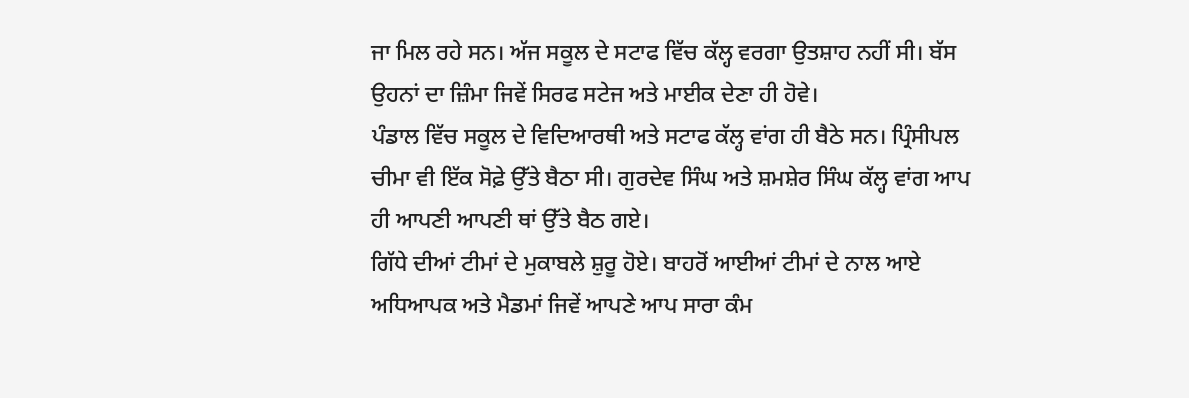ਜਾ ਮਿਲ ਰਹੇ ਸਨ। ਅੱਜ ਸਕੂਲ ਦੇ ਸਟਾਫ ਵਿੱਚ ਕੱਲ੍ਹ ਵਰਗਾ ਉਤਸ਼ਾਹ ਨਹੀਂ ਸੀ। ਬੱਸ ਉਹਨਾਂ ਦਾ ਜ਼ਿੰਮਾ ਜਿਵੇਂ ਸਿਰਫ ਸਟੇਜ ਅਤੇ ਮਾਈਕ ਦੇਣਾ ਹੀ ਹੋਵੇ।
ਪੰਡਾਲ ਵਿੱਚ ਸਕੂਲ ਦੇ ਵਿਦਿਆਰਥੀ ਅਤੇ ਸਟਾਫ ਕੱਲ੍ਹ ਵਾਂਗ ਹੀ ਬੈਠੇ ਸਨ। ਪ੍ਰਿੰਸੀਪਲ ਚੀਮਾ ਵੀ ਇੱਕ ਸੋਫ਼ੇ ਉੱਤੇ ਬੈਠਾ ਸੀ। ਗੁਰਦੇਵ ਸਿੰਘ ਅਤੇ ਸ਼ਮਸ਼ੇਰ ਸਿੰਘ ਕੱਲ੍ਹ ਵਾਂਗ ਆਪ ਹੀ ਆਪਣੀ ਆਪਣੀ ਥਾਂ ਉੱਤੇ ਬੈਠ ਗਏ।
ਗਿੱਧੇ ਦੀਆਂ ਟੀਮਾਂ ਦੇ ਮੁਕਾਬਲੇ ਸ਼ੁਰੂ ਹੋਏ। ਬਾਹਰੋਂ ਆਈਆਂ ਟੀਮਾਂ ਦੇ ਨਾਲ ਆਏ ਅਧਿਆਪਕ ਅਤੇ ਮੈਡਮਾਂ ਜਿਵੇਂ ਆਪਣੇ ਆਪ ਸਾਰਾ ਕੰਮ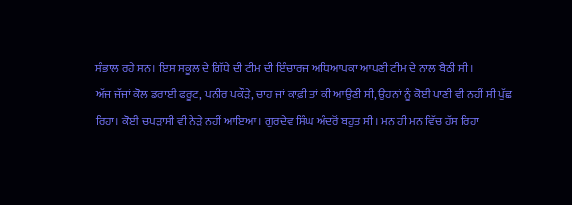ਸੰਭਾਲ ਰਹੇ ਸਨ। ਇਸ ਸਕੂਲ ਦੇ ਗਿੱਧੇ ਦੀ ਟੀਮ ਦੀ ਇੰਚਾਰਜ ਅਧਿਆਪਕਾ ਆਪਣੀ ਟੀਮ ਦੇ ਨਾਲ ਬੈਠੀ ਸੀ।
ਅੱਜ ਜੱਜਾਂ ਕੋਲ ਡਰਾਈ ਫਰੂਟ, ਪਨੀਰ ਪਕੌੜੇ, ਚਾਹ ਜਾਂ ਕਾਫ਼ੀ ਤਾਂ ਕੀ ਆਉਣੀ ਸੀ, ਉਹਨਾਂ ਨੂੰ ਕੋਈ ਪਾਣੀ ਵੀ ਨਹੀਂ ਸੀ ਪੁੱਛ ਰਿਹਾ। ਕੋਈ ਚਪੜਾਸੀ ਵੀ ਨੇੜੇ ਨਹੀਂ ਆਇਆ। ਗੁਰਦੇਵ ਸਿੰਘ ਅੰਦਰੋਂ ਬਹੁਤ ਸੀ। ਮਨ ਹੀ ਮਨ ਵਿੱਚ ਹੱਸ ਰਿਹਾ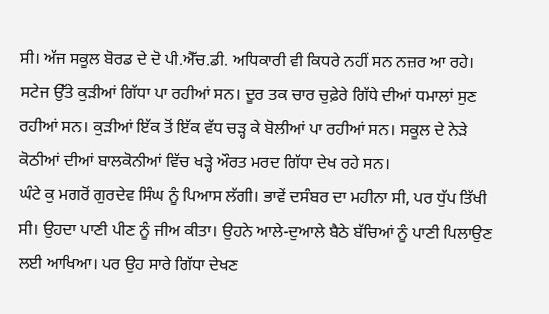ਸੀ। ਅੱਜ ਸਕੂਲ ਬੋਰਡ ਦੇ ਦੋ ਪੀ.ਐੱਚ.ਡੀ. ਅਧਿਕਾਰੀ ਵੀ ਕਿਧਰੇ ਨਹੀਂ ਸਨ ਨਜ਼ਰ ਆ ਰਹੇ।
ਸਟੇਜ ਉੱਤੇ ਕੁੜੀਆਂ ਗਿੱਧਾ ਪਾ ਰਹੀਆਂ ਸਨ। ਦੂਰ ਤਕ ਚਾਰ ਚੁਫ਼ੇਰੇ ਗਿੱਧੇ ਦੀਆਂ ਧਮਾਲਾਂ ਸੁਣ ਰਹੀਆਂ ਸਨ। ਕੁੜੀਆਂ ਇੱਕ ਤੋਂ ਇੱਕ ਵੱਧ ਚੜ੍ਹ ਕੇ ਬੋਲੀਆਂ ਪਾ ਰਹੀਆਂ ਸਨ। ਸਕੂਲ ਦੇ ਨੇੜੇ ਕੋਠੀਆਂ ਦੀਆਂ ਬਾਲਕੋਨੀਆਂ ਵਿੱਚ ਖੜ੍ਹੇ ਔਰਤ ਮਰਦ ਗਿੱਧਾ ਦੇਖ ਰਹੇ ਸਨ।
ਘੰਟੇ ਕੁ ਮਗਰੋਂ ਗੁਰਦੇਵ ਸਿੰਘ ਨੂੰ ਪਿਆਸ ਲੱਗੀ। ਭਾਵੇਂ ਦਸੰਬਰ ਦਾ ਮਹੀਨਾ ਸੀ, ਪਰ ਧੁੱਪ ਤਿੱਖੀ ਸੀ। ਉਹਦਾ ਪਾਣੀ ਪੀਣ ਨੂੰ ਜੀਅ ਕੀਤਾ। ਉਹਨੇ ਆਲੇ-ਦੁਆਲੇ ਬੈਠੇ ਬੱਚਿਆਂ ਨੂੰ ਪਾਣੀ ਪਿਲਾਉਣ ਲਈ ਆਖਿਆ। ਪਰ ਉਹ ਸਾਰੇ ਗਿੱਧਾ ਦੇਖਣ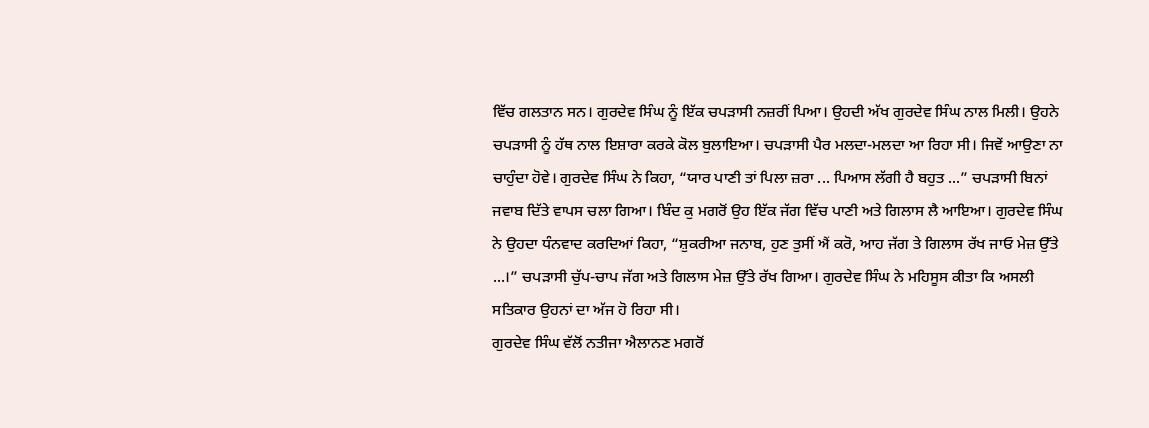ਵਿੱਚ ਗਲਤਾਨ ਸਨ। ਗੁਰਦੇਵ ਸਿੰਘ ਨੂੰ ਇੱਕ ਚਪੜਾਸੀ ਨਜ਼ਰੀਂ ਪਿਆ। ਉਹਦੀ ਅੱਖ ਗੁਰਦੇਵ ਸਿੰਘ ਨਾਲ ਮਿਲੀ। ਉਹਨੇ ਚਪੜਾਸੀ ਨੂੰ ਹੱਥ ਨਾਲ ਇਸ਼ਾਰਾ ਕਰਕੇ ਕੋਲ ਬੁਲਾਇਆ। ਚਪੜਾਸੀ ਪੈਰ ਮਲਦਾ-ਮਲਦਾ ਆ ਰਿਹਾ ਸੀ। ਜਿਵੇਂ ਆਉਣਾ ਨਾ ਚਾਹੁੰਦਾ ਹੋਵੇ। ਗੁਰਦੇਵ ਸਿੰਘ ਨੇ ਕਿਹਾ, “ਯਾਰ ਪਾਣੀ ਤਾਂ ਪਿਲਾ ਜ਼ਰਾ ... ਪਿਆਸ ਲੱਗੀ ਹੈ ਬਹੁਤ ...” ਚਪੜਾਸੀ ਬਿਨਾਂ ਜਵਾਬ ਦਿੱਤੇ ਵਾਪਸ ਚਲਾ ਗਿਆ। ਬਿੰਦ ਕੁ ਮਗਰੋਂ ਉਹ ਇੱਕ ਜੱਗ ਵਿੱਚ ਪਾਣੀ ਅਤੇ ਗਿਲਾਸ ਲੈ ਆਇਆ। ਗੁਰਦੇਵ ਸਿੰਘ ਨੇ ਉਹਦਾ ਧੰਨਵਾਦ ਕਰਦਿਆਂ ਕਿਹਾ, “ਸ਼ੁਕਰੀਆ ਜਨਾਬ, ਹੁਣ ਤੁਸੀਂ ਐਂ ਕਰੋ, ਆਹ ਜੱਗ ਤੇ ਗਿਲਾਸ ਰੱਖ ਜਾਓ ਮੇਜ਼ ਉੱਤੇ ...।” ਚਪੜਾਸੀ ਚੁੱਪ-ਚਾਪ ਜੱਗ ਅਤੇ ਗਿਲਾਸ ਮੇਜ਼ ਉੱਤੇ ਰੱਖ ਗਿਆ। ਗੁਰਦੇਵ ਸਿੰਘ ਨੇ ਮਹਿਸੂਸ ਕੀਤਾ ਕਿ ਅਸਲੀ ਸਤਿਕਾਰ ਉਹਨਾਂ ਦਾ ਅੱਜ ਹੋ ਰਿਹਾ ਸੀ।
ਗੁਰਦੇਵ ਸਿੰਘ ਵੱਲੋਂ ਨਤੀਜਾ ਐਲਾਨਣ ਮਗਰੋਂ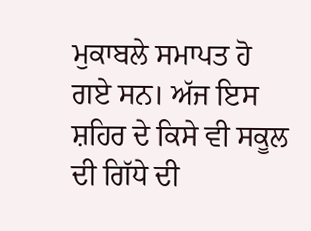ਮੁਕਾਬਲੇ ਸਮਾਪਤ ਹੋ ਗਏ ਸਨ। ਅੱਜ ਇਸ ਸ਼ਹਿਰ ਦੇ ਕਿਸੇ ਵੀ ਸਕੂਲ ਦੀ ਗਿੱਧੇ ਦੀ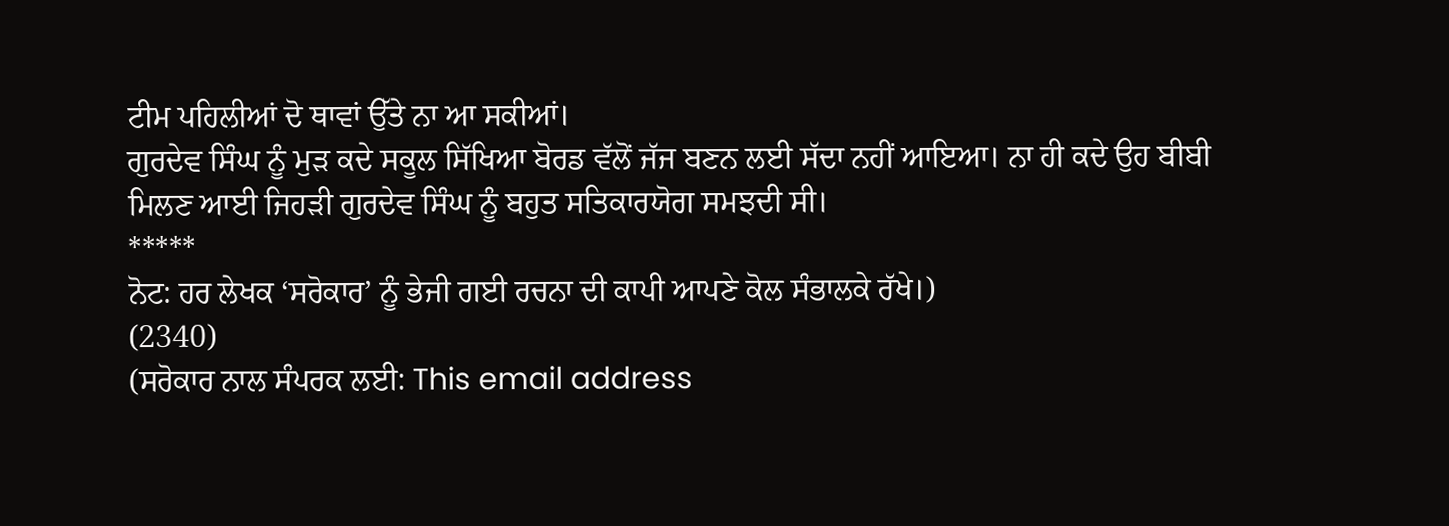ਟੀਮ ਪਹਿਲੀਆਂ ਦੋ ਥਾਵਾਂ ਉੱਤੇ ਨਾ ਆ ਸਕੀਆਂ।
ਗੁਰਦੇਵ ਸਿੰਘ ਨੂੰ ਮੁੜ ਕਦੇ ਸਕੂਲ ਸਿੱਖਿਆ ਬੋਰਡ ਵੱਲੋਂ ਜੱਜ ਬਣਨ ਲਈ ਸੱਦਾ ਨਹੀਂ ਆਇਆ। ਨਾ ਹੀ ਕਦੇ ਉਹ ਬੀਬੀ ਮਿਲਣ ਆਈ ਜਿਹੜੀ ਗੁਰਦੇਵ ਸਿੰਘ ਨੂੰ ਬਹੁਤ ਸਤਿਕਾਰਯੋਗ ਸਮਝਦੀ ਸੀ।
*****
ਨੋਟ: ਹਰ ਲੇਖਕ ‘ਸਰੋਕਾਰ’ ਨੂੰ ਭੇਜੀ ਗਈ ਰਚਨਾ ਦੀ ਕਾਪੀ ਆਪਣੇ ਕੋਲ ਸੰਭਾਲਕੇ ਰੱਖੇ।)
(2340)
(ਸਰੋਕਾਰ ਨਾਲ ਸੰਪਰਕ ਲਈ: This email address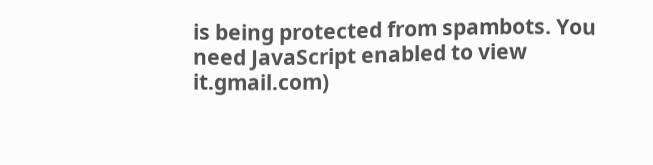is being protected from spambots. You need JavaScript enabled to view it.gmail.com)